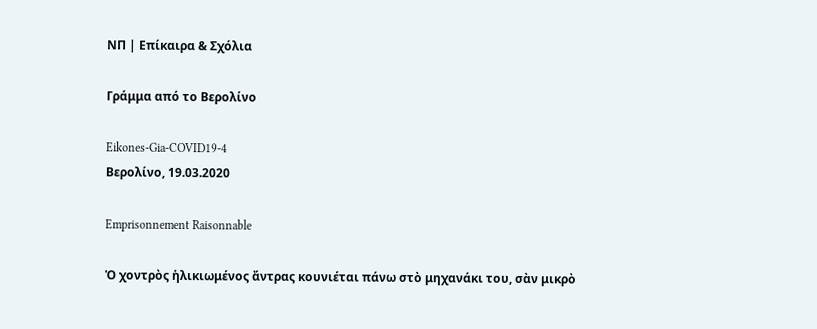ΝΠ | Επίκαιρα & Σχόλια

Γράμμα από το Βερολίνο

Eikones-Gia-COVID19-4
Βερολίνο, 19.03.2020

Emprisonnement Raisonnable

Ὁ χοντρὸς ἡλικιωμένος ἄντρας κουνιέται πάνω στὸ μηχανάκι του, σὰν μικρὸ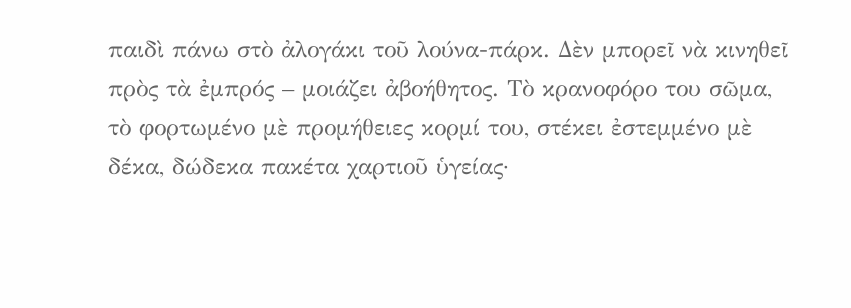παιδὶ πάνω στὸ ἀλογάκι τοῦ λούνα-πάρκ. Δὲν μπορεῖ νὰ κινηθεῖ πρὸς τὰ ἐμπρός – μοιάζει ἀβοήθητος. Τὸ κρανοφόρο του σῶμα, τὸ φορτωμένο μὲ προμήθειες κορμί του, στέκει ἐστεμμένο μὲ δέκα, δώδεκα πακέτα χαρτιοῦ ὑγείας·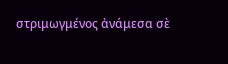στριμωγμένος ἀνάμεσα σὲ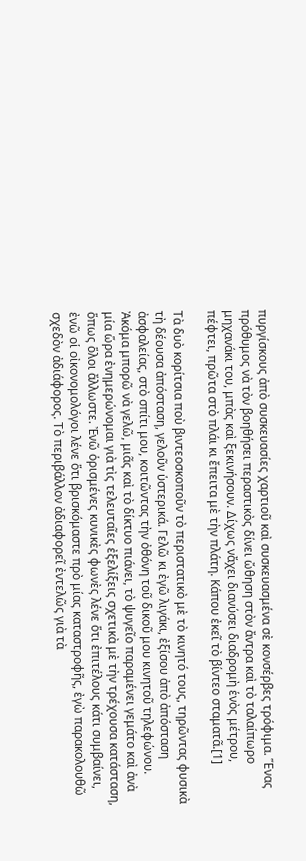πυργίσκους ἀπὸ συσκευασίες χαρτιοῦ καὶ συσκευασμένα σὲ κονσέρβες τρόφιμα. Ἕνας πρόθυμος νὰ τὸν βοηθήσει περαστικὸς δίνει ὤθηση στὸν ἄντρα καὶ τὸ ταλαίπωρο μηχανάκι του, μπὰς καὶ ξεκινήσουν. Δίχως νἄχει διανύσει διαδρομὴ ἑνὸς μέτρου, πέφτει, πρῶτα στὸ πλάι κι ἔπειτα μὲ τὴν πλάτη. Κάπου ἐκεῖ τὸ βίντεο σταματᾶ.[1]

Τὰ δυὸ κορίτσια ποὺ βιντεοσκοποῦν τὸ περιστατικὸ μὲ τὸ κινητό τους, τηρῶντας φυσικὰ τὴ δέουσα ἀπόσταση, γελοῦν ὑστερικά. Γελῶ κι ἐγῶ λιγάκι, ἐξίσου ἀπὸ ἀπόσταση ἀσφαλείας, στὸ σπίτι μου, κοιτῶντας τὴν ὀθόνη τοῦ δικοῦ μου κινητοῦ τηλεφώνου. Ἀκόμα μπορῶ νὰ γελῶ, μιᾶς καὶ τὸ δίκτυο πιάνει, τὸ ψυγεῖο παραμένει γεμάτο καὶ ἀνὰ μία ὥρα ἐνημερώνομαι γιὰ τὶς τελευταῖες ἐξελίξεις σχετικὰ μὲ τὴν τρέχουσα κατάσταση, ὅπως ὅλοι ἄλλωστε. Ἐνῶ ὁρισμένες κυνικὲς φωνὲς λένε ὅτι ἐπιτέλους κάτι συμβαίνει, ἐνῶ οἱ οἰκονομολόγοι λένε ὅτι βρισκόμαστε πρὸ μίας καταστροφῆς, ἐγὼ παρακολουθῶ σχεδὸν ἀδιάφορος. Τὸ περιβάλλον ἀδιαφορεῖ ἐντελῶς γιὰ τὰ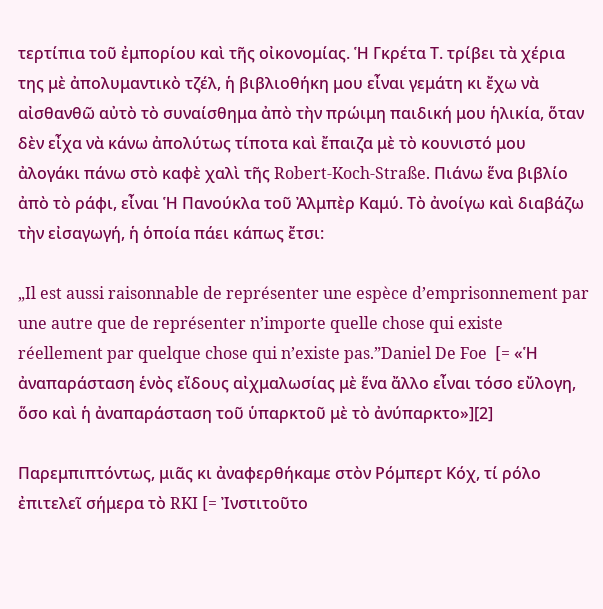τερτίπια τοῦ ἐμπορίου καὶ τῆς οἰκονομίας. Ἡ Γκρέτα Τ. τρίβει τὰ χέρια της μὲ ἀπολυμαντικὸ τζέλ, ἡ βιβλιοθήκη μου εἶναι γεμάτη κι ἔχω νὰ αἰσθανθῶ αὐτὸ τὸ συναίσθημα ἀπὸ τὴν πρώιμη παιδική μου ἡλικία, ὅταν δὲν εἶχα νὰ κάνω ἀπολύτως τίποτα καὶ ἔπαιζα μὲ τὸ κουνιστό μου ἀλογάκι πάνω στὸ καφὲ χαλὶ τῆς Robert-Koch-Straße. Πιάνω ἕνα βιβλίο ἀπὸ τὸ ράφι, εἶναι Ἡ Πανούκλα τοῦ Ἀλμπὲρ Καμύ. Τὸ ἀνοίγω καὶ διαβάζω τὴν εἰσαγωγή, ἡ ὁποία πάει κάπως ἔτσι:

„Il est aussi raisonnable de représenter une espèce d’emprisonnement par une autre que de représenter n’importe quelle chose qui existe réellement par quelque chose qui n’existe pas.”Daniel De Foe  [= «Ἡ ἀναπαράσταση ἑνὸς εἴδους αἰχμαλωσίας μὲ ἕνα ἄλλο εἶναι τόσο εὔλογη, ὅσο καὶ ἡ ἀναπαράσταση τοῦ ὑπαρκτοῦ μὲ τὸ ἀνύπαρκτο»][2]

Παρεμπιπτόντως, μιᾶς κι ἀναφερθήκαμε στὸν Ρόμπερτ Κόχ, τί ρόλο ἐπιτελεῖ σήμερα τὸ RKI [= Ἰνστιτοῦτο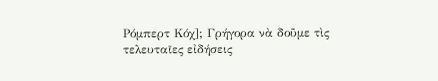Ρόμπερτ Κόχ]; Γρήγορα νὰ δοῦμε τὶς τελευταῖες εἰδήσεις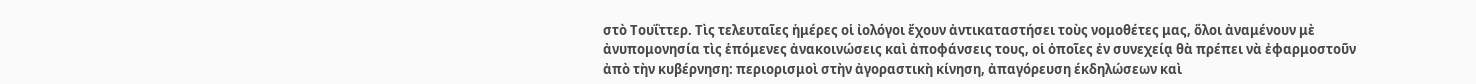στὸ Τουΐττερ. Τὶς τελευταῖες ἡμέρες οἱ ἰολόγοι ἔχουν ἀντικαταστήσει τοὺς νομοθέτες μας, ὅλοι ἀναμένουν μὲ ἀνυπομονησία τὶς ἑπόμενες ἀνακοινώσεις καὶ ἀποφάνσεις τους, οἱ ὁποῖες ἐν συνεχείᾳ θὰ πρέπει νὰ ἐφαρμοστοῦν ἀπὸ τὴν κυβέρνηση: περιορισμοὶ στὴν ἀγοραστικὴ κίνηση, ἀπαγόρευση έκδηλώσεων καὶ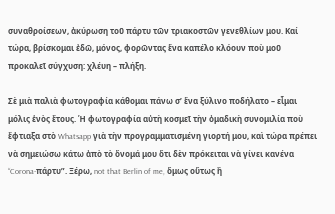συναθροίσεων, ἀκύρωση τοῦ πάρτυ τῶν τριακοστῶν γενεθλίων μου. Καί τώρα, βρίσκομαι ἐδῶ, μόνος, φορῶντας ἕνα καπέλο κλόουν ποὺ μοῦ προκαλεῖ σύγχυση: χλέυη – πλήξη.

Σὲ μιὰ παλιὰ φωτογραφία κάθομαι πάνω σ’ ἕνα ξύλινο ποδήλατο – εἶμαι μόλις ἑνὸς ἔτους. Ἡ φωτογραφία αὐτὴ κοσμεῖ τὴν ὀμαδικὴ συνομιλία ποὺ ἔφτιαξα στὸ Whatsapp γιὰ τὴν προγραμματισμένη γιορτή μου, καὶ τώρα πρέπει νὰ σημειώσω κάτω ἀπὸ τὸ ὄνομά μου ὅτι δὲν πρόκειται νὰ γίνει κανένα “Corona-πάρτυ”. Ξέρω, not that Berlin of me, ὅμως οὕτως ἢ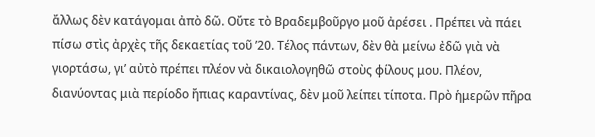ἄλλως δὲν κατάγομαι ἀπὸ δῶ. Οὔτε τὸ Βραδεμβοῦργο μοῦ ἀρέσει . Πρέπει νὰ πάει πίσω στὶς ἀρχὲς τῆς δεκαετίας τοῦ ’20. Τέλος πάντων, δὲν θὰ μείνω ἐδῶ γιὰ νὰ γιορτάσω, γι’ αὐτὸ πρέπει πλέον νὰ δικαιολογηθῶ στοὺς φίλους μου. Πλέον, διανύοντας μιὰ περίοδο ἤπιας καραντίνας, δὲν μοῦ λείπει τίποτα. Πρὸ ἡμερῶν πῆρα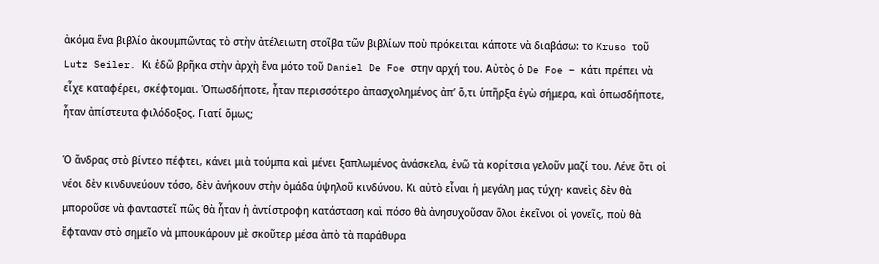ἀκόμα ἕνα βιβλίο ἀκουμπῶντας τὸ στὴν ἀτέλειωτη στοῖβα τῶν βιβλίων ποὺ πρόκειται κάποτε νὰ διαβάσω: το Kruso τοῦ Lutz Seiler. Κι ἐδῶ βρῆκα στὴν ἀρχὴ ἕνα μότο τοῦ Daniel De Foe στην αρχή του. Αὐτὸς ὁ De Foe – κάτι πρέπει νὰ εἶχε καταφέρει, σκέφτομαι. Ὁπωσδήποτε, ἦταν περισσότερο ἀπασχολημένος ἀπ’ ὅ,τι ὑπῆρξα ἐγὼ σήμερα, καὶ ὁπωσδήποτε, ἦταν ἀπίστευτα φιλόδοξος. Γιατί ὅμως;

Ὁ ἄνδρας στὸ βίντεο πέφτει, κάνει μιὰ τούμπα καὶ μένει ξαπλωμένος ἀνάσκελα, ἐνῶ τὰ κορίτσια γελοῦν μαζί του. Λένε ὅτι οἱ νέοι δὲν κινδυνεύουν τόσο, δὲν ἀνήκουν στὴν ὀμάδα ὑψηλοῦ κινδύνου. Κι αὐτὸ εἶναι ἡ μεγάλη μας τύχη· κανεὶς δὲν θὰ μποροῦσε νὰ φανταστεῖ πῶς θὰ ἦταν ἡ ἀντίστροφη κατάσταση καὶ πόσο θὰ ἀνησυχοῦσαν ὅλοι ἐκεῖνοι οἱ γονεῖς, ποὺ θὰ ἔφταναν στὸ σημεῖο νὰ μπουκάρουν μὲ σκοῦτερ μέσα ἀπὸ τὰ παράθυρα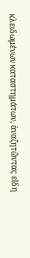κλειδωμένων καταστημάτων, ἀναζητῶντας εἴδη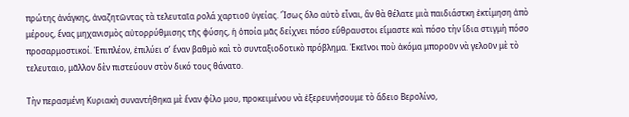πρώτης ἀνάγκης, ἀναζητῶντας τὰ τελευταῖα ρολά χαρτιοῦ ὑγείας. Ἴσως ὅλο αὐτὸ εἶναι, ἂν θὰ θέλατε μιὰ παιδιάστκη ἐκτίμηση ἀπὸ μέρους, ἕνας μηχανισμὸς αὐτορρύθμισης τῆς φύσης, ἡ ὁποία μᾶς δείχνει πόσο εὔθραυστοι εἴμαστε καὶ πόσο τὴν ἴδια στιγμὴ πόσο προσαρμοστικοί. Ἐπιπλέον, ἐπιλύει σ’ ἕναν βαθμὸ καὶ τὸ συνταξιοδοτικὸ πρόβλημα. Ἐκεῖνοι ποὺ ἀκόμα μποροῦν νὰ γελοῦν μὲ τὸ τελευταιο, μᾶλλον δὲν πιστεύουν στὸν δικό τους θάνατο.

Τὴν περασμένη Κυριακὴ συναντήθηκα μὲ ἔναν φίλο μου, προκειμένου νὰ ἐξερευνήσουμε τὸ ἄδειο Βερολίνο,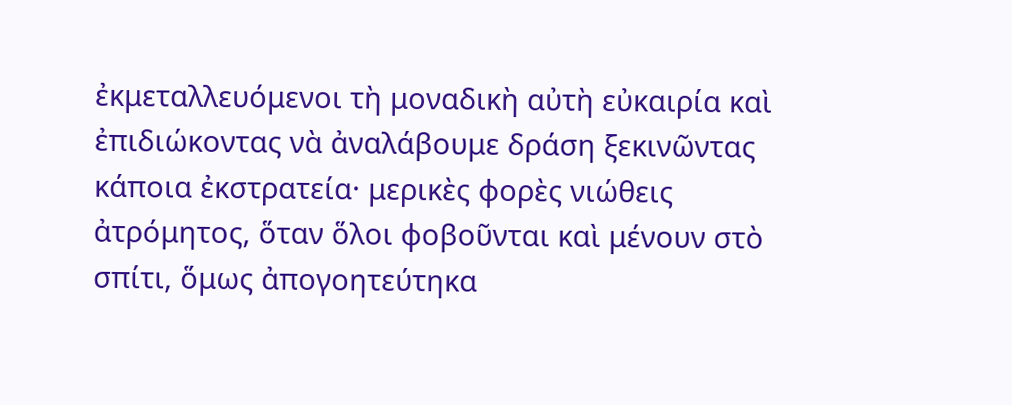ἐκμεταλλευόμενοι τὴ μοναδικὴ αὐτὴ εὐκαιρία καὶ ἐπιδιώκοντας νὰ ἀναλάβουμε δράση ξεκινῶντας κάποια ἐκστρατεία· μερικὲς φορὲς νιώθεις ἀτρόμητος, ὅταν ὅλοι φοβοῦνται καὶ μένουν στὸ σπίτι, ὅμως ἀπογοητεύτηκα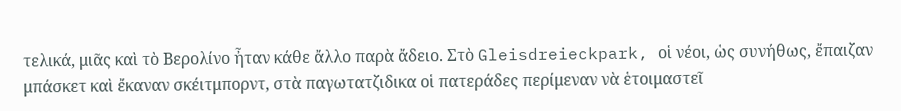τελικά, μιᾶς καὶ τὸ Βερολίνο ἦταν κάθε ἄλλο παρὰ ἄδειο. Στὸ Gleisdreieckpark, οἱ νέοι, ὡς συνήθως, ἔπαιζαν μπάσκετ καὶ ἔκαναν σκέιτμπορντ, στὰ παγωτατζιδικα οἱ πατεράδες περίμεναν νὰ ἑτοιμαστεῖ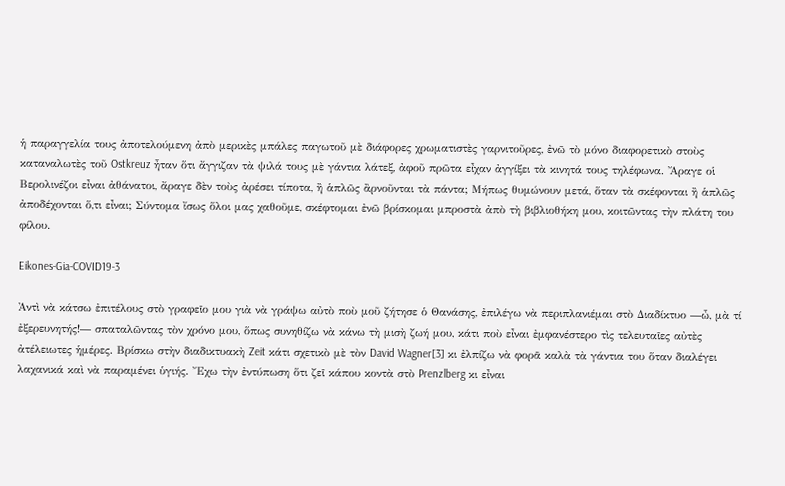ἡ παραγγελία τους ἀποτελούμενη ἀπὸ μερικὲς μπάλες παγωτοῦ μὲ διάφορες χρωματιστὲς γαρνιτοῦρες, ἐνῶ τὸ μόνο διαφορετικὸ στοὺς καταναλωτὲς τοῦ Ostkreuz ἦταν ὅτι ἄγγιζαν τὰ ψιλά τους μὲ γάντια λάτεξ, ἀφοῦ πρῶτα εἶχαν ἀγγίξει τὰ κινητά τους τηλέφωνα. Ἄραγε οἱ Βερολινέζοι εἶναι ἀθάνατοι, ἄραγε δὲν τοὺς ἀρέσει τίποτα, ἢ ἁπλῶς ἂρνοῦνται τὰ πάντα; Μήπως θυμώνουν μετά, ὅταν τὰ σκέφονται ἢ ἁπλῶς ἀποδέχονται ὅ,τι εἶναι; Σύντομα ἴσως ὅλοι μας χαθοῦμε, σκέφτομαι ἐνῶ βρίσκομαι μπροστὰ ἀπὸ τὴ βιβλιοθήκη μου, κοιτῶντας τὴν πλάτη του φίλου.

Eikones-Gia-COVID19-3

Ἀντὶ νὰ κάτσω ἐπιτέλους στὸ γραφεῖο μου γιὰ νὰ γράψω αὐτὸ ποὺ μοῦ ζήτησε ὁ Θανάσης, ἐπιλέγω νὰ περιπλανιέμαι στὸ Διαδίκτυο ―ὦ, μὰ τί ἐξερευνητής!― σπαταλῶντας τὸν χρόνο μου, ὅπως συνηθίζω νὰ κάνω τὴ μισὴ ζωή μου, κάτι ποὺ εἶναι ἐμφανέστερο τὶς τελευταῖες αὐτὲς ἀτέλειωτες ἡμέρες. Βρίσκω στὴν διαδικτυακὴ Zeit κάτι σχετικὸ μὲ τὸν David Wagner[3] κι ἐλπίζω νὰ φορᾶ καλὰ τὰ γάντια του ὅταν διαλέγει λαχανικά καὶ νὰ παραμένει ὑγιής. Ἔχω τὴν ἐντύπωση ὅτι ζεῖ κάπου κοντὰ στὸ Prenzlberg κι εἶναι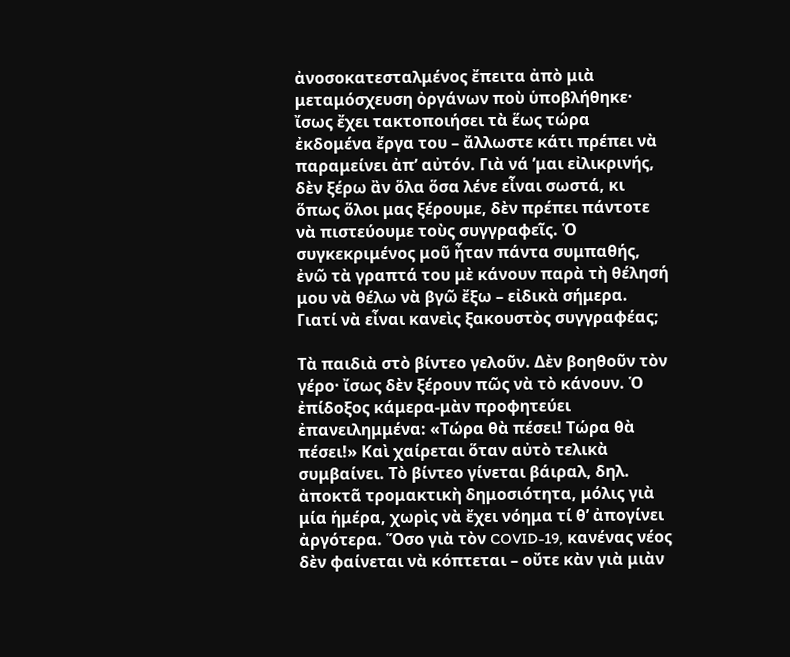ἀνοσοκατεσταλμένος ἔπειτα ἀπὸ μιὰ μεταμόσχευση ὀργάνων ποὺ ὑποβλήθηκε· ἴσως ἔχει τακτοποιήσει τὰ ἕως τώρα ἐκδομένα ἔργα του – ἄλλωστε κάτι πρέπει νὰ παραμείνει ἀπ’ αὐτόν. Γιὰ νά ’μαι εἰλικρινής, δὲν ξέρω ἂν ὅλα ὅσα λένε εἶναι σωστά, κι ὅπως ὅλοι μας ξέρουμε, δὲν πρέπει πάντοτε νὰ πιστεύουμε τοὺς συγγραφεῖς. Ὁ συγκεκριμένος μοῦ ἦταν πάντα συμπαθής, ἐνῶ τὰ γραπτά του μὲ κάνουν παρὰ τὴ θέλησή μου νὰ θέλω νὰ βγῶ ἔξω – εἰδικὰ σήμερα. Γιατί νὰ εἶναι κανεὶς ξακουστὸς συγγραφέας;

Τὰ παιδιὰ στὸ βίντεο γελοῦν. Δὲν βοηθοῦν τὸν γέρο· ἴσως δὲν ξέρουν πῶς νὰ τὸ κάνουν. Ὁ ἐπίδοξος κάμερα-μὰν προφητεύει ἐπανειλημμένα: «Τώρα θὰ πέσει! Τώρα θὰ πέσει!» Καὶ χαίρεται ὅταν αὐτὸ τελικὰ συμβαίνει. Τὸ βίντεο γίνεται βάιραλ, δηλ. ἀποκτᾶ τρομακτικὴ δημοσιότητα, μόλις γιὰ μία ἡμέρα, χωρὶς νὰ ἔχει νόημα τί θ’ ἀπογίνει ἀργότερα. Ὅσο γιὰ τὸν COVID-19, κανένας νέος δὲν φαίνεται νὰ κόπτεται – οὔτε κὰν γιὰ μιὰν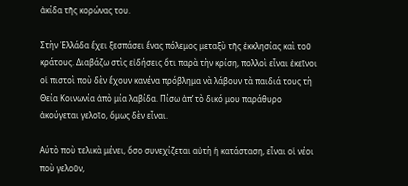ἀκίδα τῆς κορώνας του.

Στὴν Ἑλλάδα ἔχει ξεσπάσει ἕνας πόλεμος μεταξὺ τῆς ἐκκλησίας καὶ τοῦ κράτους. Διαβάζω στὶς εἰδήσεις ὅτι παρὰ τὴν κρίση, πολλοὶ εἶναι ἐκεῖνοι οἱ πιστοὶ ποὺ δὲν ἔχουν κανένα πρόβλημα νὰ λάβουν τὰ παιδιά τους τὴ Θεία Κοινωνία ἀπὸ μία λαβίδα. Πίσω ἀπ’ τὸ δικό μου παράθυρο ἀκούγεται γελοῖο, ὅμως δὲν εἶναι.

Αύτὸ ποὺ τελικὰ μένει, ὅσο συνεχίζεται αὐτὴ ἡ κατάσταση, εἶναι οἱ νέοι ποὺ γελοῦν,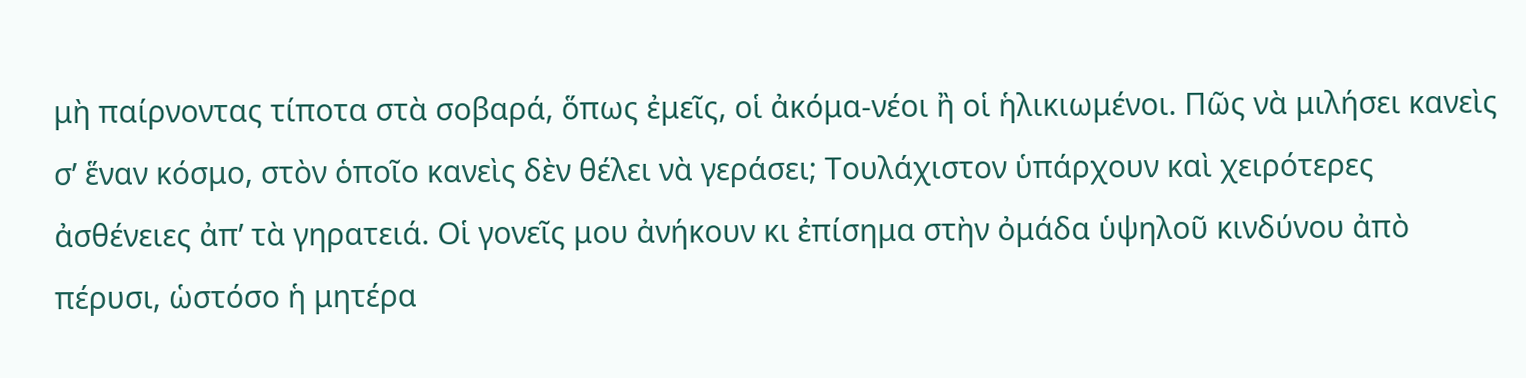μὴ παίρνοντας τίποτα στὰ σοβαρά, ὅπως ἐμεῖς, οἱ ἀκόμα-νέοι ἢ οἱ ἡλικιωμένοι. Πῶς νὰ μιλήσει κανεὶς σ’ ἕναν κόσμο, στὸν ὁποῖο κανεὶς δὲν θέλει νὰ γεράσει; Τουλάχιστον ὑπάρχουν καὶ χειρότερες ἀσθένειες ἀπ’ τὰ γηρατειά. Οἱ γονεῖς μου ἀνήκουν κι ἐπίσημα στὴν ὀμάδα ὑψηλοῦ κινδύνου ἀπὸ πέρυσι, ὡστόσο ἡ μητέρα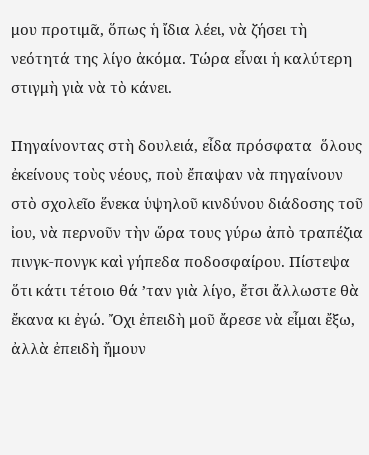μου προτιμᾶ, ὅπως ἡ ἴδια λέει, νὰ ζήσει τὴ νεότητά της λίγο ἀκόμα. Τώρα εἶναι ἡ καλύτερη στιγμὴ γιὰ νὰ τὸ κάνει.

Πηγαίνοντας στὴ δουλειά, εἶδα πρόσφατα  ὅλους ἐκείνους τοὺς νέους, ποὺ ἔπαψαν νὰ πηγαίνουν στὸ σχολεῖο ἕνεκα ὑψηλοῦ κινδύνου διάδοσης τοῦ ἰου, νὰ περνοῦν τὴν ὥρα τους γύρω ἀπὸ τραπέζια πινγκ-πονγκ καὶ γήπεδα ποδοσφαίρου. Πίστεψα ὅτι κάτι τέτοιο θά ’ταν γιὰ λίγο, ἔτσι ἄλλωστε θὰ ἔκανα κι ἐγώ. Ὄχι ἐπειδὴ μοῦ ἄρεσε νὰ εἶμαι ἔξω, ἀλλὰ ἐπειδὴ ἤμουν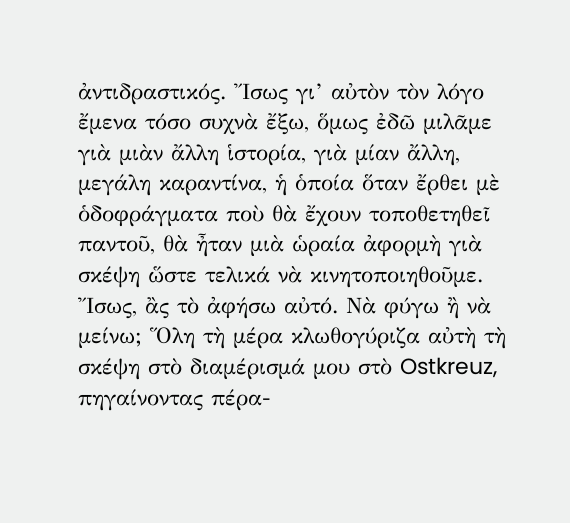ἀντιδραστικός. Ἴσως γι’ αὐτὸν τὸν λόγο ἔμενα τόσο συχνὰ ἔξω, ὅμως ἐδῶ μιλᾶμε γιὰ μιὰν ἄλλη ἱστορία, γιὰ μίαν ἄλλη, μεγάλη καραντίνα, ἡ ὁποία ὅταν ἔρθει μὲ ὁδοφράγματα ποὺ θὰ ἔχουν τοποθετηθεῖ παντοῦ, θὰ ἦταν μιὰ ὡραία ἀφορμὴ γιὰ σκέψη ὥστε τελικά νὰ κινητοποιηθοῦμε. Ἴσως, ἂς τὸ ἀφήσω αὐτό. Νὰ φύγω ἢ νὰ μείνω; Ὅλη τὴ μέρα κλωθογύριζα αὐτὴ τὴ σκέψη στὸ διαμέρισμά μου στὸ Ostkreuz, πηγαίνοντας πέρα-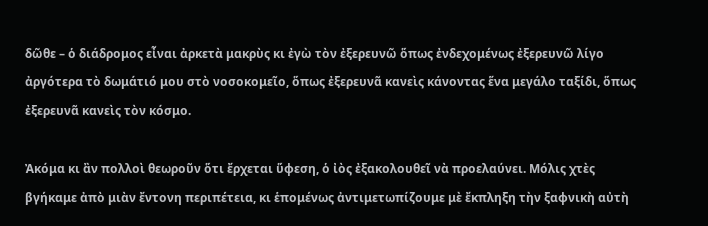δῶθε – ὁ διάδρομος εἶναι ἀρκετὰ μακρὺς κι ἐγὼ τὸν ἐξερευνῶ ὅπως ἐνδεχομένως ἐξερευνῶ λίγο ἀργότερα τὸ δωμάτιό μου στὸ νοσοκομεῖο, ὅπως ἐξερευνᾶ κανεὶς κάνοντας ἕνα μεγάλο ταξίδι, ὅπως ἐξερευνᾶ κανεὶς τὸν κόσμο.

Ἀκόμα κι ἂν πολλοὶ θεωροῦν ὅτι ἔρχεται ὕφεση, ὁ ἰὸς ἐξακολουθεῖ νὰ προελαύνει. Μόλις χτὲς βγήκαμε ἀπὸ μιὰν ἔντονη περιπέτεια, κι ἑπομένως ἀντιμετωπίζουμε μὲ ἔκπληξη τὴν ξαφνικὴ αὐτὴ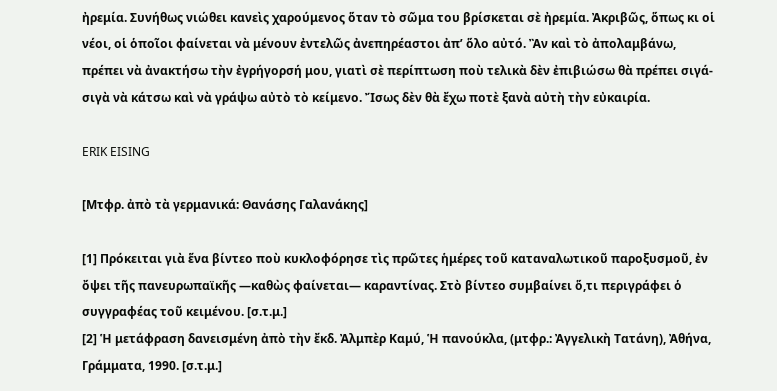ἠρεμία. Συνήθως νιώθει κανεὶς χαρούμενος ὅταν τὸ σῶμα του βρίσκεται σὲ ἠρεμία. Ἀκριβῶς, ὅπως κι οἱ νέοι, οἱ ὁποῖοι φαίνεται νὰ μένουν ἐντελῶς ἀνεπηρέαστοι ἀπ’ ὅλο αὐτό. Ἂν καὶ τὸ ἀπολαμβάνω, πρέπει νὰ ἀνακτήσω τὴν ἐγρήγορσή μου, γιατὶ σὲ περίπτωση ποὺ τελικὰ δὲν ἐπιβιώσω θὰ πρέπει σιγά-σιγὰ νὰ κάτσω καὶ νὰ γράψω αὐτὸ τὸ κείμενο. Ἴσως δὲν θὰ ἔχω ποτὲ ξανὰ αὐτὴ τὴν εὐκαιρία.

ERIK EISING

[Μτφρ. ἀπὸ τὰ γερμανικά: Θανάσης Γαλανάκης]

[1] Πρόκειται γιὰ ἕνα βίντεο ποὺ κυκλοφόρησε τὶς πρῶτες ἡμέρες τοῦ καταναλωτικοῦ παροξυσμοῦ, ἐν ὄψει τῆς πανευρωπαϊκῆς ―καθὼς φαίνεται― καραντίνας. Στὸ βίντεο συμβαίνει ὅ,τι περιγράφει ὁ συγγραφέας τοῦ κειμένου. [σ.τ.μ.]
[2] Ἡ μετάφραση δανεισμένη ἀπὸ τὴν ἔκδ. Ἀλμπὲρ Καμύ, Ἡ πανούκλα, (μτφρ.: Ἀγγελικὴ Τατάνη), Ἀθήνα, Γράμματα, 1990. [σ.τ.μ.]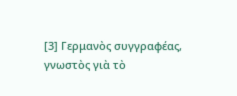[3] Γερμανὸς συγγραφέας, γνωστὸς γιὰ τὸ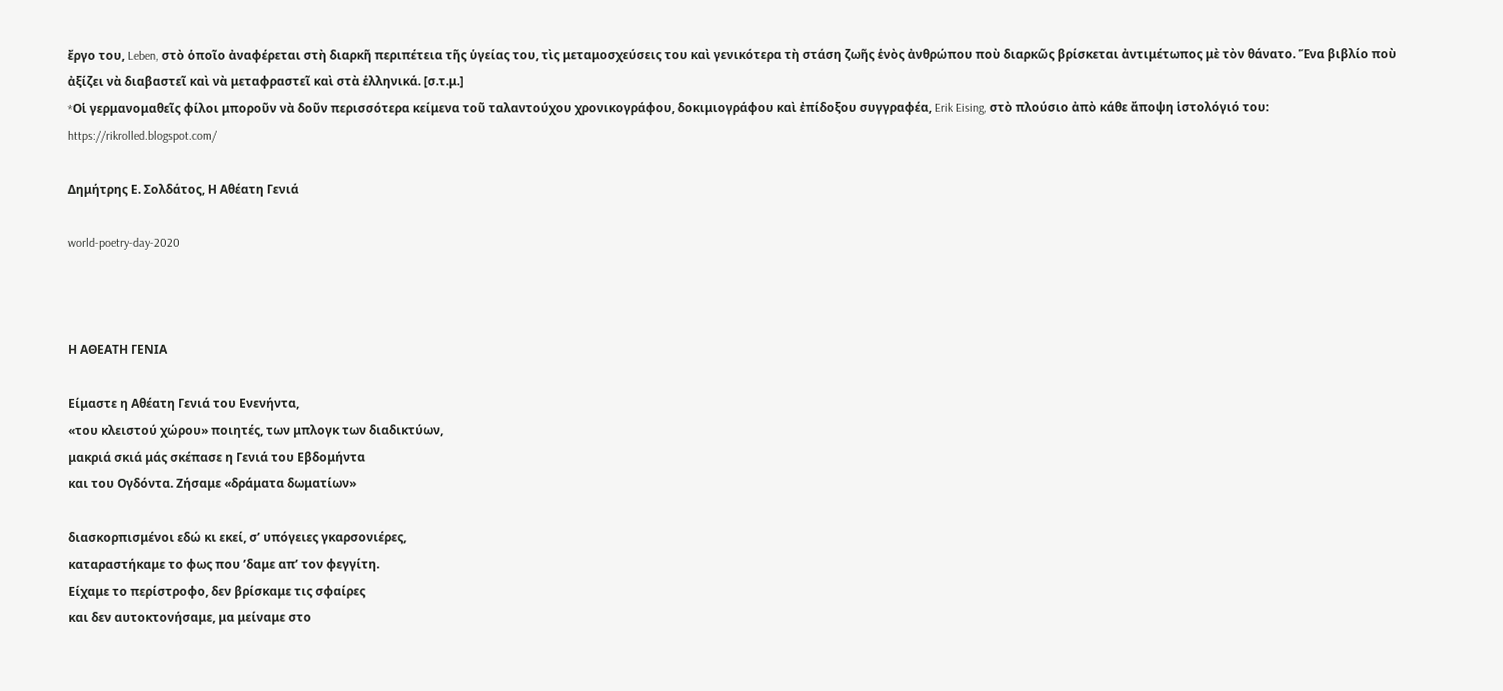ἔργο του, Leben, στὸ ὁποῖο ἀναφέρεται στὴ διαρκῆ περιπέτεια τῆς ὑγείας του, τὶς μεταμοσχεύσεις του καὶ γενικότερα τὴ στάση ζωῆς ἑνὸς ἀνθρώπου ποὺ διαρκῶς βρίσκεται ἀντιμέτωπος μὲ τὸν θάνατο. Ἕνα βιβλίο ποὺ ἀξίζει νὰ διαβαστεῖ καὶ νὰ μεταφραστεῖ καὶ στὰ ἑλληνικά. [σ.τ.μ.]
*Oἱ γερμανομαθεῖς φίλοι μποροῦν νὰ δοῦν περισσότερα κείμενα τοῦ ταλαντούχου χρονικογράφου, δοκιμιογράφου καὶ ἐπίδοξου συγγραφέα, Erik Eising, στὸ πλούσιο ἀπὸ κάθε ἄποψη ἱστολόγιό του: https://rikrolled.blogspot.com/

Δημήτρης Ε. Σολδάτος, Η Αθέατη Γενιά

world-poetry-day-2020



Η ΑΘΕΑΤΗ ΓΕΝΙΑ

Είμαστε η Αθέατη Γενιά του Ενενήντα,
«του κλειστού χώρου» ποιητές, των μπλογκ των διαδικτύων,
μακριά σκιά μάς σκέπασε η Γενιά του Εβδομήντα
και του Ογδόντα. Ζήσαμε «δράματα δωματίων»

διασκορπισμένοι εδώ κι εκεί, σ’ υπόγειες γκαρσονιέρες,
καταραστήκαμε το φως που ’δαμε απ’ τον φεγγίτη.
Είχαμε το περίστροφο, δεν βρίσκαμε τις σφαίρες
και δεν αυτοκτονήσαμε, μα μείναμε στο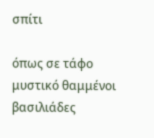σπίτι

όπως σε τάφο μυστικό θαμμένοι βασιλιάδες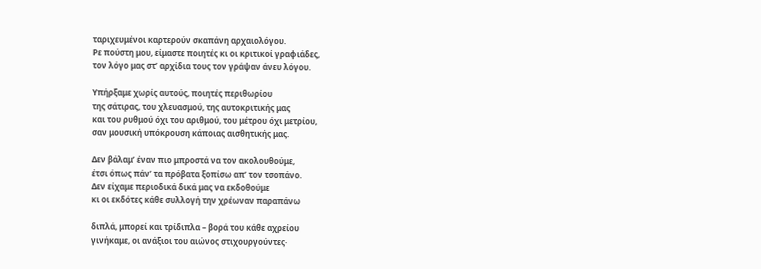ταριχευμένοι καρτερούν σκαπάνη αρχαιολόγου.
Ρε πούστη μου, είμαστε ποιητές κι οι κριτικοί γραφιάδες,
τον λόγο μας στ’ αρχίδια τους τον γράψαν άνευ λόγου.

Υπήρξαμε χωρίς αυτούς, ποιητές περιθωρίου
της σάτιρας, του χλευασμού, της αυτοκριτικής μας
και του ρυθμού όχι του αριθμού, του μέτρου όχι μετρίου,
σαν μουσική υπόκρουση κάποιας αισθητικής μας.

Δεν βάλαμ’ έναν πιο μπροστά να τον ακολουθούμε,
έτσι όπως πάν’ τα πρόβατα ξοπίσω απ’ τον τσοπάνο.
Δεν είχαμε περιοδικά δικά μας να εκδοθούμε
κι οι εκδότες κάθε συλλογή την χρέωναν παραπάνω

διπλά, μπορεί και τρίδιπλα – βορά του κάθε αχρείου
γινήκαμε, οι ανάξιοι του αιώνος στιχουργούντες·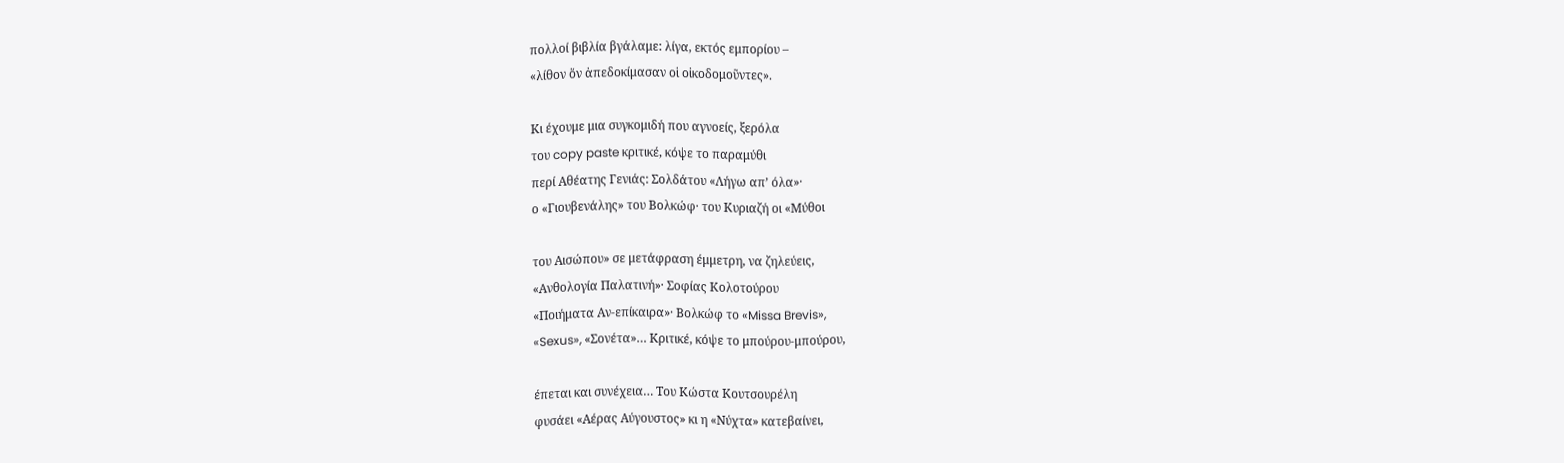πολλοί βιβλία βγάλαμε: λίγα, εκτός εμπορίου –
«λίθον ὅν ἀπεδοκίμασαν οἱ οἰκοδομοῦντες».

Κι έχουμε μια συγκομιδή που αγνοείς, ξερόλα
του copy paste κριτικέ, κόψε το παραμύθι
περί Αθέατης Γενιάς: Σολδάτου «Λήγω απ’ όλα»·
ο «Γιουβενάλης» του Βολκώφ· του Κυριαζή οι «Μύθοι

του Αισώπου» σε μετάφραση έμμετρη, να ζηλεύεις,
«Ανθολογία Παλατινή»· Σοφίας Κολοτούρου
«Ποιήματα Αν-επίκαιρα»· Βολκώφ το «Missa Brevis»,
«Sexus», «Σονέτα»… Κριτικέ, κόψε το μπούρου-μπούρου,

έπεται και συνέχεια… Του Κώστα Κουτσουρέλη
φυσάει «Αέρας Αύγουστος» κι η «Νύχτα» κατεβαίνει,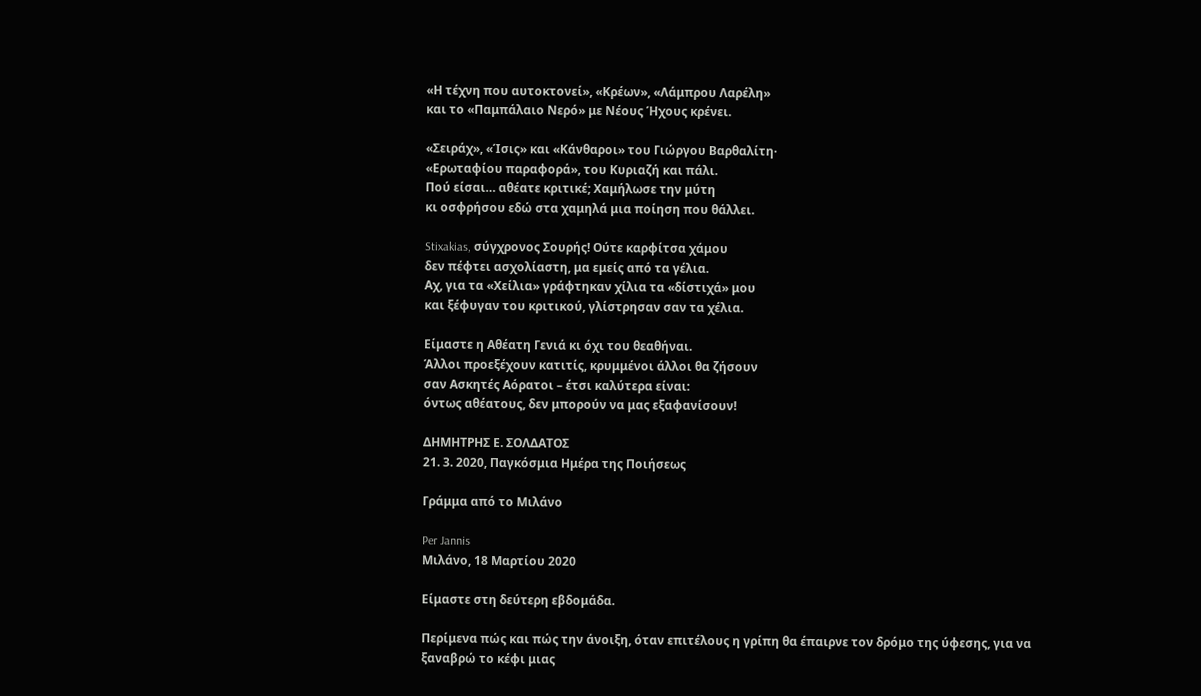«Η τέχνη που αυτοκτονεί», «Κρέων», «Λάμπρου Λαρέλη»
και το «Παμπάλαιο Νερό» με Νέους Ήχους κρένει.

«Σειράχ», «Ίσις» και «Κάνθαροι» του Γιώργου Βαρθαλίτη·
«Ερωταφίου παραφορά», του Κυριαζή και πάλι.
Πού είσαι… αθέατε κριτικέ; Χαμήλωσε την μύτη
κι οσφρήσου εδώ στα χαμηλά μια ποίηση που θάλλει.

Stixakias, σύγχρονος Σουρής! Ούτε καρφίτσα χάμου
δεν πέφτει ασχολίαστη, μα εμείς από τα γέλια.
Αχ, για τα «Χείλια» γράφτηκαν χίλια τα «δίστιχά» μου
και ξέφυγαν του κριτικού, γλίστρησαν σαν τα χέλια.

Είμαστε η Αθέατη Γενιά κι όχι του θεαθήναι.
Άλλοι προεξέχουν κατιτίς, κρυμμένοι άλλοι θα ζήσουν
σαν Ασκητές Αόρατοι – έτσι καλύτερα είναι:
όντως αθέατους, δεν μπορούν να μας εξαφανίσουν!

ΔΗΜΗΤΡΗΣ Ε. ΣΟΛΔΑΤΟΣ
21. 3. 2020, Παγκόσμια Ημέρα της Ποιήσεως

Γράμμα από το Μιλάνο

Per Jannis
Μιλάνο, 18 Μαρτίου 2020

Είμαστε στη δεύτερη εβδομάδα.

Περίμενα πώς και πώς την άνοιξη, όταν επιτέλους η γρίπη θα έπαιρνε τον δρόμο της ύφεσης, για να ξαναβρώ το κέφι μιας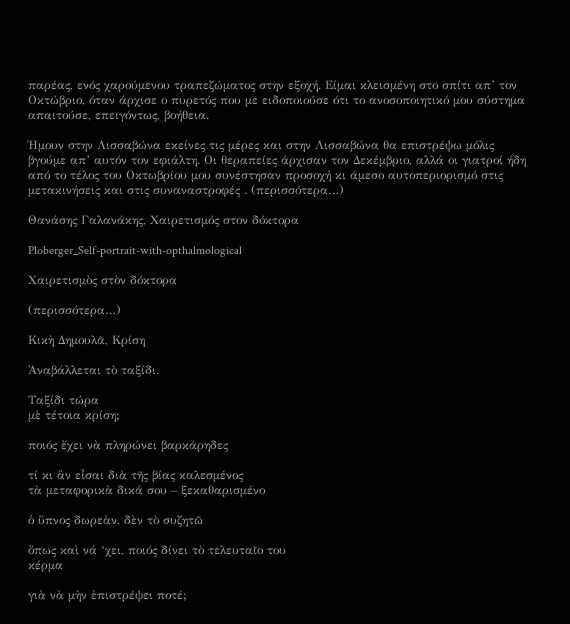παρέας, ενός χαρούμενου τραπεζώματος στην εξοχή. Είμαι κλεισμένη στο σπίτι απ’ τον Οκτώβριο, όταν άρχισε ο πυρετός που με ειδοποιούσε ότι το ανοσοποιητικό μου σύστημα απαιτούσε, επειγόντως, βοήθεια.

Ήμουν στην Λισσαβώνα εκείνες τις μέρες και στην Λισσαβώνα θα επιστρέψω μόλις βγούμε απ’ αυτόν τον εφιάλτη. Οι θεραπείες άρχισαν τον Δεκέμβριο, αλλά οι γιατροί ήδη από το τέλος του Οκτωβρίου μου συνέστησαν προσοχή κι άμεσο αυτοπεριορισμό στις μετακινήσεις και στις συναναστροφές . (περισσότερα…)

Θανάσης Γαλανάκης, Χαιρετισμός στον δόκτορα

Ploberger_Self-portrait-with-opthalmological

Χαιρετισμὸς στὸν δόκτορα

(περισσότερα…)

Κικὴ Δημουλᾶ, Κρίση

Ἀναβάλλεται τὸ ταξίδι.

Ταξίδι τώρα
μὲ τέτοια κρίση;

ποιός ἔχει νὰ πληρώνει βαρκάρηδες

τί κι ἂν εἶσαι διὰ τῆς βίας καλεσμένος
τὰ μεταφορικὰ δικά σου – ξεκαθαρισμένο

ὁ ὕπνος δωρεὰν, δὲν τὸ συζητῶ

ὅπως καὶ νά ‘χει, ποιός δίνει τὸ τελευταῖο του
κέρμα

γιὰ νὰ μὴν ἐπιστρέψει ποτέ;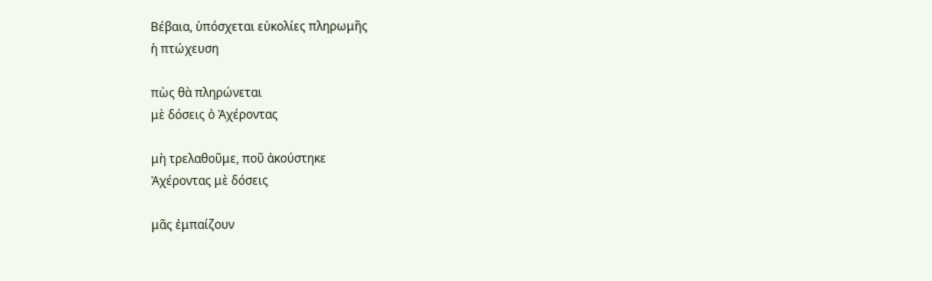Βέβαια, ὑπόσχεται εὐκολίες πληρωμῆς
ἡ πτώχευση

πὼς θὰ πληρώνεται
μὲ δόσεις ὁ Ἀχέροντας

μὴ τρελαθοῦμε, ποῦ ἀκούστηκε
Ἀχέροντας μὲ δόσεις

μᾶς ἐμπαίζουν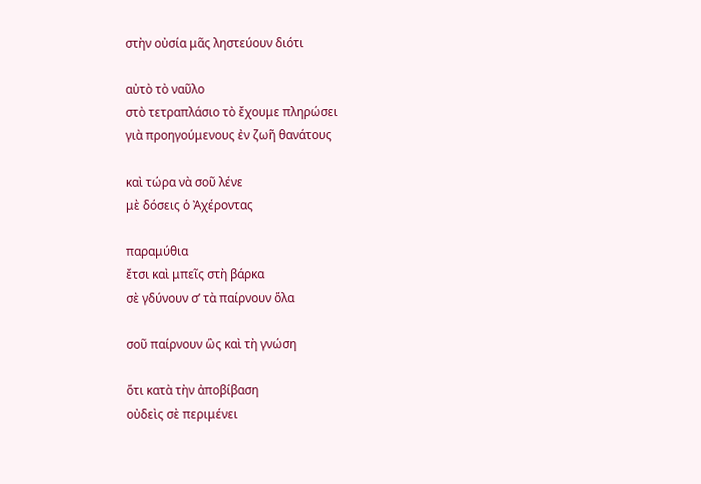στὴν οὐσία μᾶς ληστεύουν διότι

αὐτὸ τὸ ναῦλο
στὸ τετραπλάσιο τὸ ἔχουμε πληρώσει
γιὰ προηγούμενους ἐν ζωῆ θανάτους

καὶ τώρα νὰ σοῦ λένε
μὲ δόσεις ὁ Ἀχέροντας

παραμύθια
ἔτσι καὶ μπεῖς στὴ βάρκα
σὲ γδύνουν σ’ τὰ παίρνουν ὅλα

σοῦ παίρνουν ὣς καὶ τὴ γνώση

ὅτι κατὰ τὴν ἀποβίβαση
οὐδεὶς σὲ περιμένει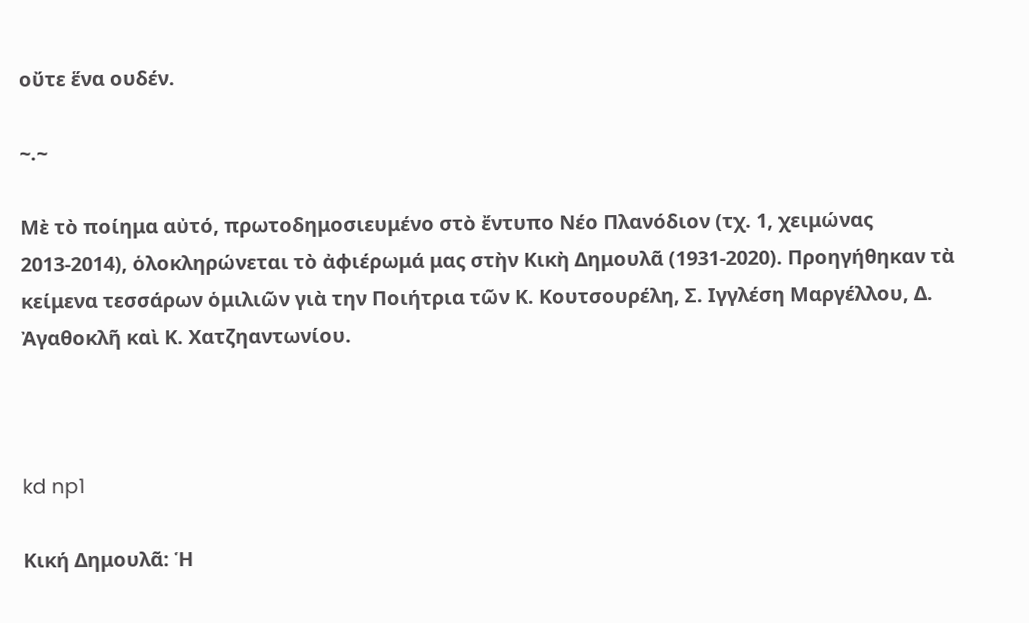οὔτε ἕνα ουδέν.

~.~

Μὲ τὸ ποίημα αὐτό, πρωτοδημοσιευμένο στὸ ἔντυπο Νέο Πλανόδιον (τχ. 1, χειμώνας 2013-2014), ὁλοκληρώνεται τὸ ἀφιέρωμά μας στὴν Κικὴ Δημουλᾶ (1931-2020). Προηγήθηκαν τὰ κείμενα τεσσάρων ὁμιλιῶν γιὰ την Ποιήτρια τῶν Κ. Κουτσουρέλη, Σ. Ιγγλέση Μαργέλλου, Δ. Ἀγαθοκλῆ καὶ Κ. Χατζηαντωνίου.



kd np1

Κική Δημουλᾶ: Ἡ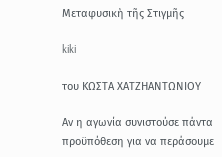Μεταφυσικὴ τῆς Στιγμῆς

kiki

του ΚΩΣΤΑ ΧΑΤΖΗΑΝΤΩΝΙΟΥ

Αν η αγωνία συνιστούσε πάντα προϋπόθεση για να περάσουμε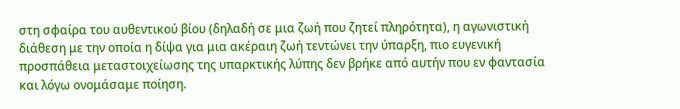στη σφαίρα του αυθεντικού βίου (δηλαδή σε μια ζωή που ζητεί πληρότητα), η αγωνιστική διάθεση με την οποία η δίψα για μια ακέραιη ζωή τεντώνει την ύπαρξη, πιο ευγενική προσπάθεια μεταστοιχείωσης της υπαρκτικής λύπης δεν βρήκε από αυτήν που εν φαντασία και λόγω ονομάσαμε ποίηση.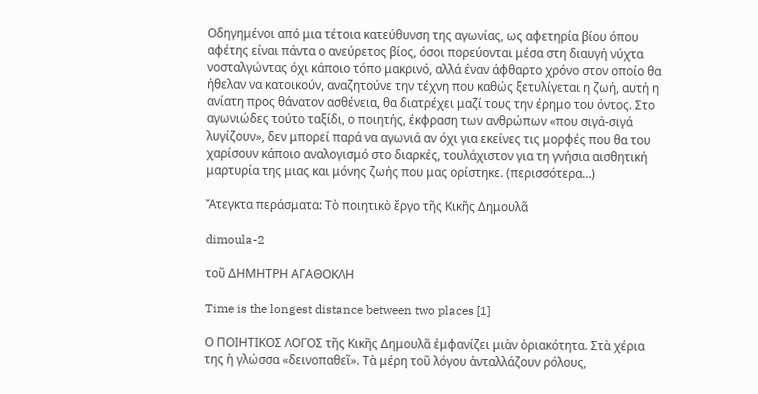Οδηγημένοι από μια τέτοια κατεύθυνση της αγωνίας, ως αφετηρία βίου όπου αφέτης είναι πάντα ο ανεύρετος βίος, όσοι πορεύονται μέσα στη διαυγή νύχτα νοσταλγώντας όχι κάποιο τόπο μακρινό, αλλά έναν άφθαρτο χρόνο στον οποίο θα ήθελαν να κατοικούν, αναζητούνε την τέχνη που καθώς ξετυλίγεται η ζωή, αυτή η ανίατη προς θάνατον ασθένεια, θα διατρέχει μαζί τους την έρημο του όντος. Στο αγωνιώδες τούτο ταξίδι, ο ποιητής, έκφραση των ανθρώπων «που σιγά-σιγά λυγίζουν», δεν μπορεί παρά να αγωνιά αν όχι για εκείνες τις μορφές που θα του χαρίσουν κάποιο αναλογισμό στο διαρκές, τουλάχιστον για τη γνήσια αισθητική μαρτυρία της μιας και μόνης ζωής που μας ορίστηκε. (περισσότερα…)

Ἄτεγκτα περάσματα: Τὸ ποιητικὸ ἔργο τῆς Κικῆς Δημουλᾶ

dimoula-2

τοῦ ΔΗΜΗΤΡΗ ΑΓΑΘΟΚΛΗ

Time is the longest distance between two places [1]

Ο ΠΟΙΗΤΙΚΟΣ ΛΟΓΟΣ τῆς Κικῆς Δημουλᾶ ἐμφανίζει μιὰν ὁριακότητα. Στὰ χέρια της ἡ γλώσσα «δεινοπαθεῖ». Τὰ μέρη τοῦ λόγου ἀνταλλάζουν ρόλους,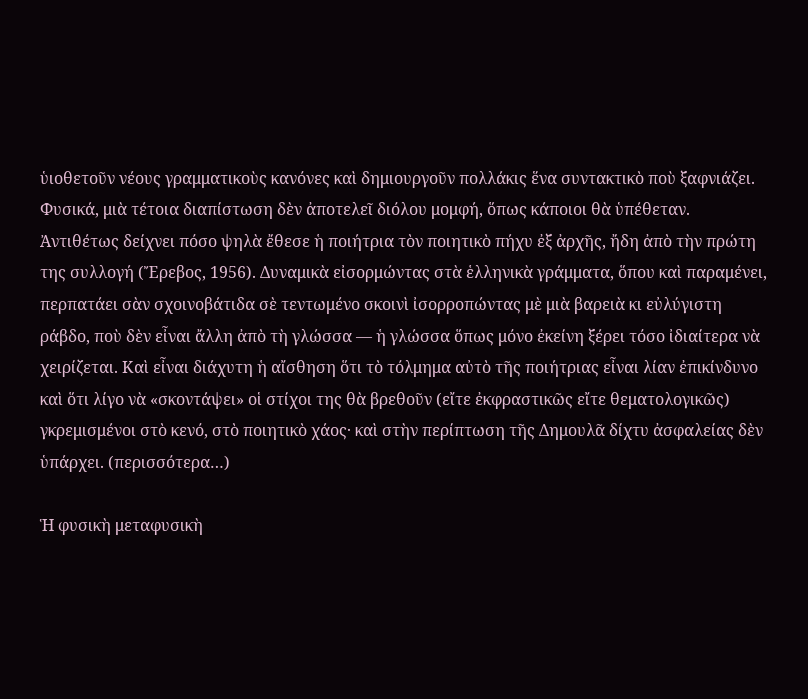ὑιοθετοῦν νέους γραμματικοὺς κανόνες καὶ δημιουργοῦν πολλάκις ἕνα συντακτικὸ ποὺ ξαφνιάζει. Φυσικά, μιὰ τέτοια διαπίστωση δὲν ἀποτελεῖ διόλου μομφή, ὅπως κάποιοι θὰ ὑπέθεταν. Ἀντιθέτως δείχνει πόσο ψηλὰ ἔθεσε ἡ ποιήτρια τὸν ποιητικὸ πήχυ ἐξ ἀρχῆς, ἤδη ἀπὸ τὴν πρώτη της συλλογή (Ἔρεβος, 1956). Δυναμικὰ εἰσορμώντας στὰ ἑλληνικὰ γράμματα, ὅπου καὶ παραμένει, περπατάει σὰν σχοινοβάτιδα σὲ τεντωμένο σκοινὶ ἰσορροπώντας μὲ μιὰ βαρειὰ κι εὐλύγιστη ράβδο, ποὺ δὲν εἶναι ἄλλη ἀπὸ τὴ γλώσσα — ἡ γλώσσα ὅπως μόνο ἐκείνη ξέρει τόσο ἰδιαίτερα νὰ χειρίζεται. Καὶ εἶναι διάχυτη ἡ αἴσθηση ὅτι τὸ τόλμημα αὐτὸ τῆς ποιήτριας εἶναι λίαν ἐπικίνδυνο καὶ ὅτι λίγο νὰ «σκοντάψει» οἱ στίχοι της θὰ βρεθοῦν (εἴτε ἐκφραστικῶς εἴτε θεματολογικῶς) γκρεμισμένοι στὸ κενό, στὸ ποιητικὸ χάος· καὶ στὴν περίπτωση τῆς Δημουλᾶ δίχτυ ἀσφαλείας δὲν ὑπάρχει. (περισσότερα…)

Ἡ φυσικὴ μεταφυσικὴ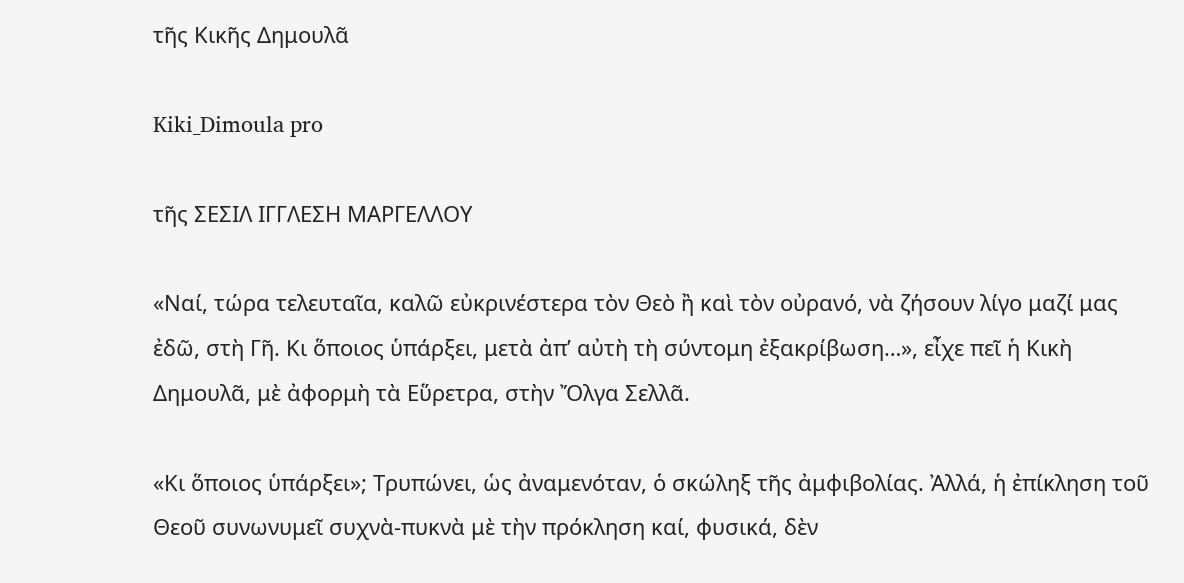τῆς Κικῆς Δημουλᾶ

Kiki_Dimoula pro

τῆς ΣΕΣΙΛ ΙΓΓΛΕΣΗ ΜΑΡΓΕΛΛΟΥ

«Ναί, τώρα τελευταῖα, καλῶ εὐκρινέστερα τὸν Θεὸ ἢ καὶ τὸν οὐρανό, νὰ ζήσουν λίγο μαζί μας ἐδῶ, στὴ Γῆ. Κι ὅποιος ὑπάρξει, μετὰ ἀπ’ αὐτὴ τὴ σύντομη ἐξακρίβωση…», εἶχε πεῖ ἡ Κικὴ Δημουλᾶ, μὲ ἀφορμὴ τὰ Εὕρετρα, στὴν Ὄλγα Σελλᾶ.

«Κι ὅποιος ὑπάρξει»; Τρυπώνει, ὡς ἀναμενόταν, ὁ σκώληξ τῆς ἀμφιβολίας. Ἀλλά, ἡ ἐπίκληση τοῦ Θεοῦ συνωνυμεῖ συχνὰ-πυκνὰ μὲ τὴν πρόκληση καί, φυσικά, δὲν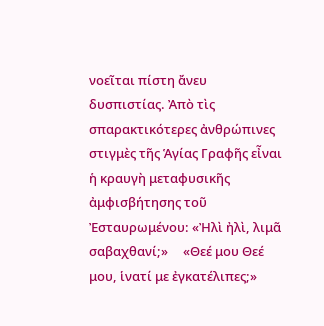νοεῖται πίστη ἄνευ δυσπιστίας. Ἀπὸ τὶς σπαρακτικότερες ἀνθρώπινες στιγμὲς τῆς Ἁγίας Γραφῆς εἶναι ἡ κραυγὴ μεταφυσικῆς ἀμφισβήτησης τοῦ Ἐσταυρωμένου: «Ἠλὶ ἠλὶ, λιμᾶ σαβαχθανί;»     «Θεέ μου Θεέ μου, ἱνατί με ἐγκατέλιπες;»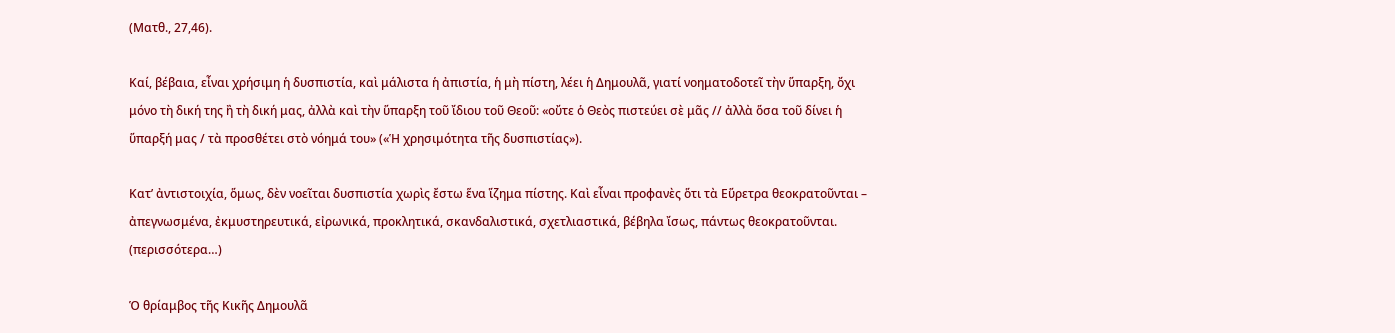(Ματθ., 27,46).

Καί, βέβαια, εἶναι χρήσιμη ἡ δυσπιστία, καὶ μάλιστα ἡ ἀπιστία, ἡ μὴ πίστη, λέει ἡ Δημουλᾶ, γιατί νοηματοδοτεῖ τὴν ὕπαρξη, ὄχι μόνο τὴ δική της ἢ τὴ δική μας, ἀλλὰ καὶ τὴν ὕπαρξη τοῦ ἴδιου τοῦ Θεοῦ: «οὔτε ὁ Θεὸς πιστεύει σὲ μᾶς // ἀλλὰ ὅσα τοῦ δίνει ἡ ὕπαρξή μας / τὰ προσθέτει στὸ νόημά του» («Ἡ χρησιμότητα τῆς δυσπιστίας»).

Κατ’ ἀντιστοιχία, ὅμως, δὲν νοεῖται δυσπιστία χωρὶς ἔστω ἕνα ἵζημα πίστης. Καὶ εἶναι προφανὲς ὅτι τὰ Εὕρετρα θεοκρατοῦνται – ἀπεγνωσμένα, ἐκμυστηρευτικά, εἰρωνικά, προκλητικά, σκανδαλιστικά, σχετλιαστικά, βέβηλα ἴσως, πάντως θεοκρατοῦνται. (περισσότερα…)

Ὁ θρίαμβος τῆς Κικῆς Δημουλᾶ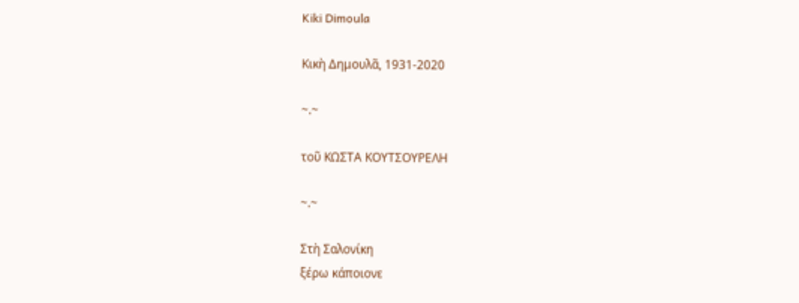Kiki Dimoula

Κικὴ Δημουλᾶ, 1931-2020

~.~

τοῦ ΚΩΣΤΑ ΚΟΥΤΣΟΥΡΕΛΗ

~.~

Στὴ Σαλονίκη
ξέρω κάποιονε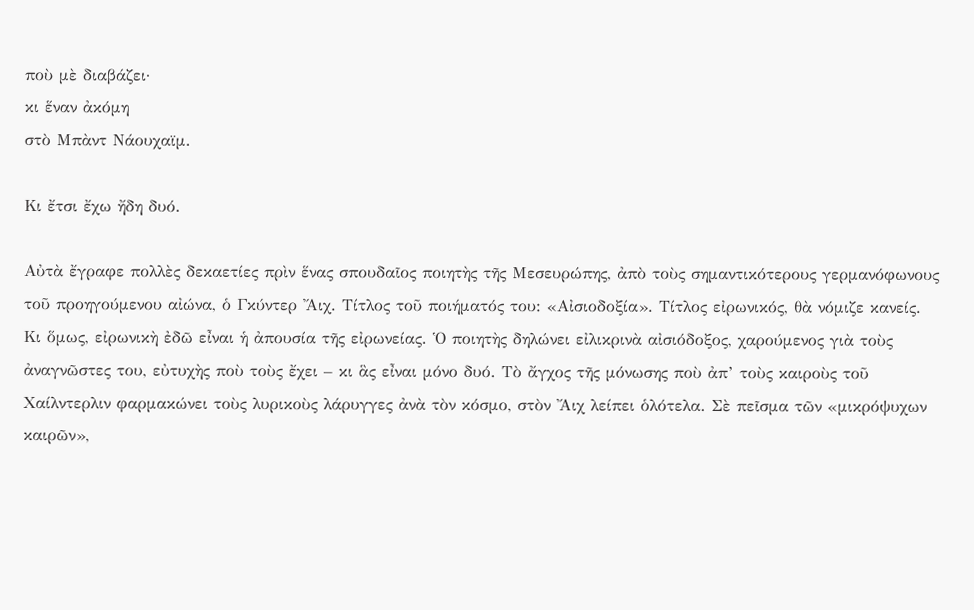ποὺ μὲ διαβάζει·
κι ἕναν ἀκόμη
στὸ Μπὰντ Νάουχαϊμ.

Κι ἔτσι ἔχω ἤδη δυό.

Αὐτὰ ἔγραφε πολλὲς δεκαετίες πρὶν ἕνας σπουδαῖος ποιητὴς τῆς Μεσευρώπης, ἀπὸ τοὺς σημαντικότερους γερμανόφωνους τοῦ προηγούμενου αἰώνα, ὁ Γκύντερ Ἄιχ. Τίτλος τοῦ ποιήματός του: «Αἰσιοδοξία». Τίτλος εἰρωνικός, θὰ νόμιζε κανείς. Κι ὅμως, εἰρωνικὴ ἐδῶ εἶναι ἡ ἀπουσία τῆς εἰρωνείας. Ὁ ποιητὴς δηλώνει εἰλικρινὰ αἰσιόδοξος, χαρούμενος γιὰ τοὺς ἀναγνῶστες του, εὐτυχὴς ποὺ τοὺς ἔχει – κι ἃς εἶναι μόνο δυό. Τὸ ἄγχος τῆς μόνωσης ποὺ ἀπ’ τοὺς καιροὺς τοῦ Χαίλντερλιν φαρμακώνει τοὺς λυρικοὺς λάρυγγες ἀνὰ τὸν κόσμο, στὸν Ἄιχ λείπει ὁλότελα. Σὲ πεῖσμα τῶν «μικρόψυχων καιρῶν»,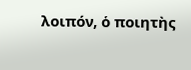λοιπόν, ὁ ποιητὴς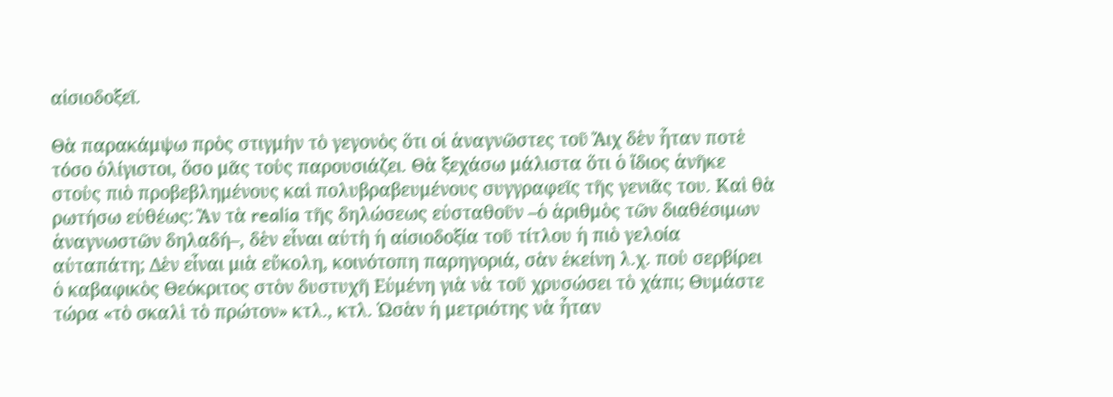αἰσιοδοξεῖ.

Θὰ παρακάμψω πρὸς στιγμὴν τὸ γεγονὸς ὅτι οἱ ἀναγνῶστες τοῦ Ἄιχ δὲν ἦταν ποτὲ τόσο ὀλίγιστοι, ὅσο μᾶς τοὺς παρουσιάζει. Θὰ ξεχάσω μάλιστα ὅτι ὁ ἴδιος ἀνῆκε στοὺς πιὸ προβεβλημένους καὶ πολυβραβευμένους συγγραφεῖς τῆς γενιᾶς του. Καὶ θὰ ρωτήσω εὐθέως: Ἂν τὰ realia τῆς δηλώσεως εὐσταθοῦν –ὁ ἀριθμὸς τῶν διαθέσιμων ἀναγνωστῶν δηλαδή–, δὲν εἶναι αὐτὴ ἡ αἰσιοδοξία τοῦ τίτλου ἡ πιὸ γελοία αὐταπάτη; Δὲν εἶναι μιὰ εὔκολη, κοινότοπη παρηγοριά, σὰν ἐκείνη λ.χ. ποὺ σερβίρει ὁ καβαφικὸς Θεόκριτος στὸν δυστυχῆ Εὐμένη γιὰ νὰ τοῦ χρυσώσει τὸ χάπι; Θυμάστε τώρα «τὸ σκαλὶ τὸ πρώτον» κτλ., κτλ. Ὡσὰν ἡ μετριότης νὰ ἦταν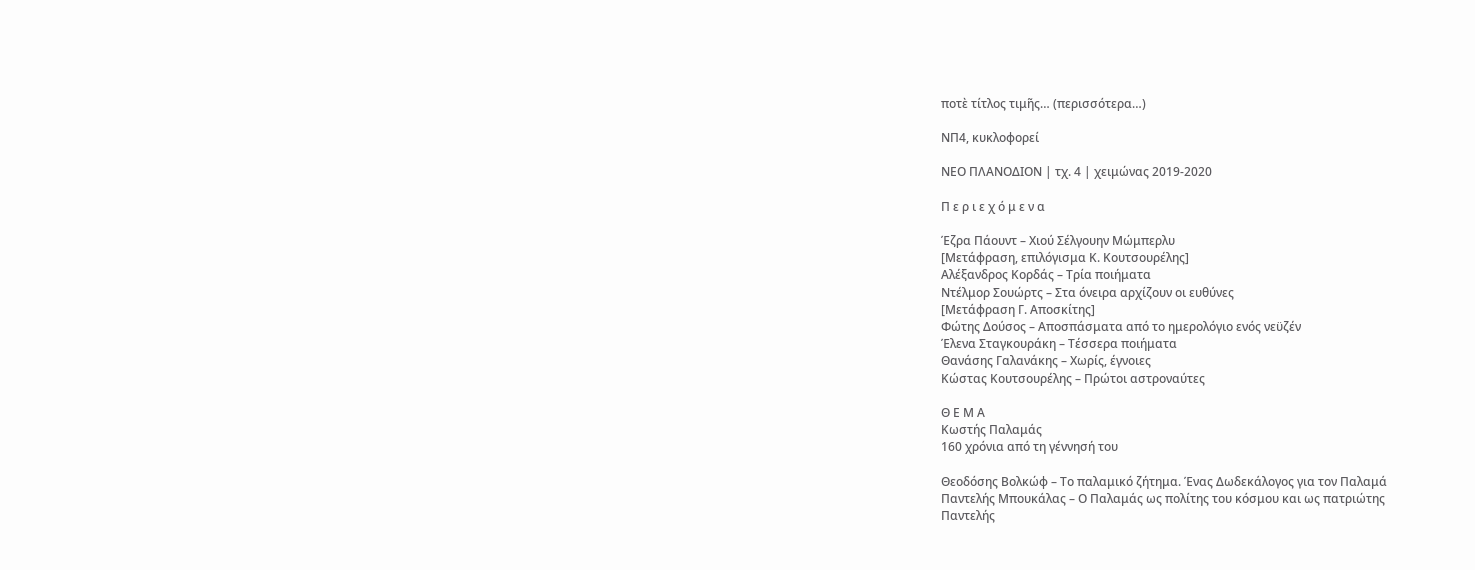ποτὲ τίτλος τιμῆς… (περισσότερα…)

ΝΠ4, κυκλοφορεί

ΝΕΟ ΠΛΑΝΟΔΙΟΝ | τχ. 4 | χειμώνας 2019-2020

Π ε ρ ι ε χ ό μ ε ν α

Έζρα Πάουντ – Χιού Σέλγουην Μώμπερλυ
[Μετάφραση, επιλόγισμα Κ. Κουτσουρέλης]
Αλέξανδρος Κορδάς – Τρία ποιήματα
Ντέλμορ Σουώρτς – Στα όνειρα αρχίζουν οι ευθύνες
[Μετάφραση Γ. Αποσκίτης]
Φώτης Δούσος – Αποσπάσματα από το ημερολόγιο ενός νεϋζέν
Έλενα Σταγκουράκη – Τέσσερα ποιήματα
Θανάσης Γαλανάκης – Χωρίς, έγνοιες
Κώστας Κουτσουρέλης – Πρώτοι αστροναύτες

Θ Ε Μ Α
Κωστής Παλαμάς
160 χρόνια από τη γέννησή του

Θεοδόσης Βολκώφ – Το παλαμικό ζήτημα. Ένας Δωδεκάλογος για τον Παλαμά
Παντελής Μπουκάλας – Ο Παλαμάς ως πολίτης του κόσμου και ως πατριώτης
Παντελής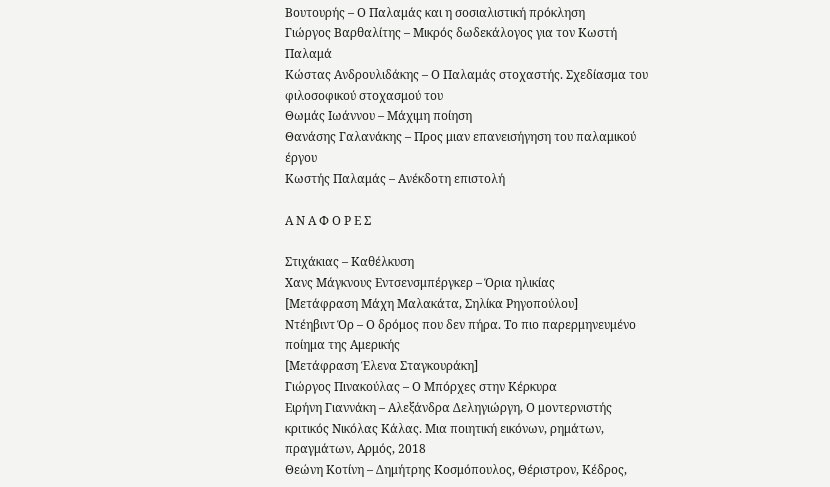Βουτουρής – Ο Παλαμάς και η σοσιαλιστική πρόκληση
Γιώργος Βαρθαλίτης – Μικρός δωδεκάλογος για τον Κωστή Παλαμά
Κώστας Ανδρουλιδάκης – Ο Παλαμάς στοχαστής. Σχεδίασμα του φιλοσοφικού στοχασμού του
Θωμάς Ιωάννου – Μάχιμη ποίηση
Θανάσης Γαλανάκης – Προς μιαν επανεισήγηση του παλαμικού έργου
Κωστής Παλαμάς – Ανέκδοτη επιστολή

Α Ν Α Φ Ο Ρ Ε Σ

Στιχάκιας – Καθέλκυση
Χανς Μάγκνους Εντσενσμπέργκερ – Όρια ηλικίας
[Μετάφραση Μάχη Μαλακάτα, Σηλίκα Ρηγοπούλου]
Ντέηβιντ Όρ – Ο δρόμος που δεν πήρα. Το πιο παρερμηνευμένο ποίημα της Αμερικής
[Μετάφραση Έλενα Σταγκουράκη]
Γιώργος Πινακούλας – Ο Μπόρχες στην Κέρκυρα
Ειρήνη Γιαννάκη – Αλεξάνδρα Δεληγιώργη, Ο μοντερνιστής κριτικός Νικόλας Κάλας. Μια ποιητική εικόνων, ρημάτων, πραγμάτων, Αρμός, 2018
Θεώνη Κοτίνη – Δημήτρης Κοσμόπουλος, Θέριστρον, Κέδρος,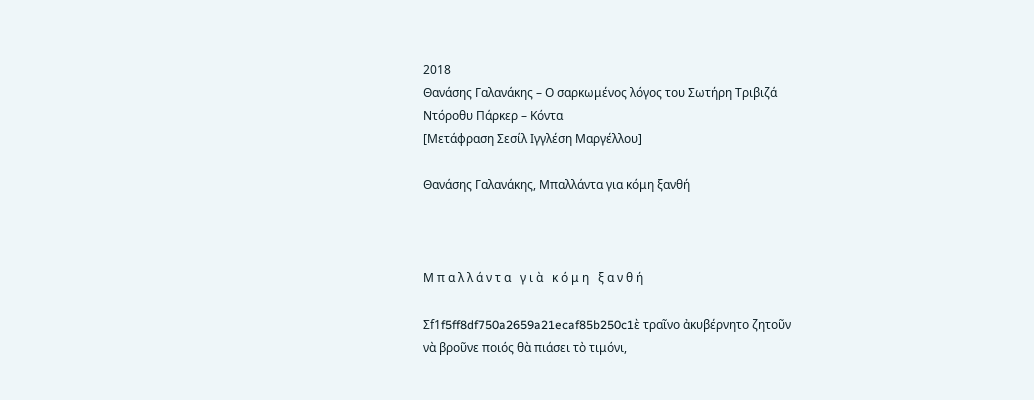2018
Θανάσης Γαλανάκης – Ο σαρκωμένος λόγος του Σωτήρη Τριβιζά
Ντόροθυ Πάρκερ – Κόντα
[Μετάφραση Σεσίλ Ιγγλέση Μαργέλλου]

Θανάσης Γαλανάκης, Μπαλλάντα για κόμη ξανθή



Μ π α λ λ ά ν τ α   γ ι ὰ   κ ό μ η   ξ α ν θ ή

Σf1f5ff8df750a2659a21ecaf85b250c1ὲ τραῖνο ἀκυβέρνητο ζητοῦν
νὰ βροῦνε ποιός θὰ πιάσει τὸ τιμόνι,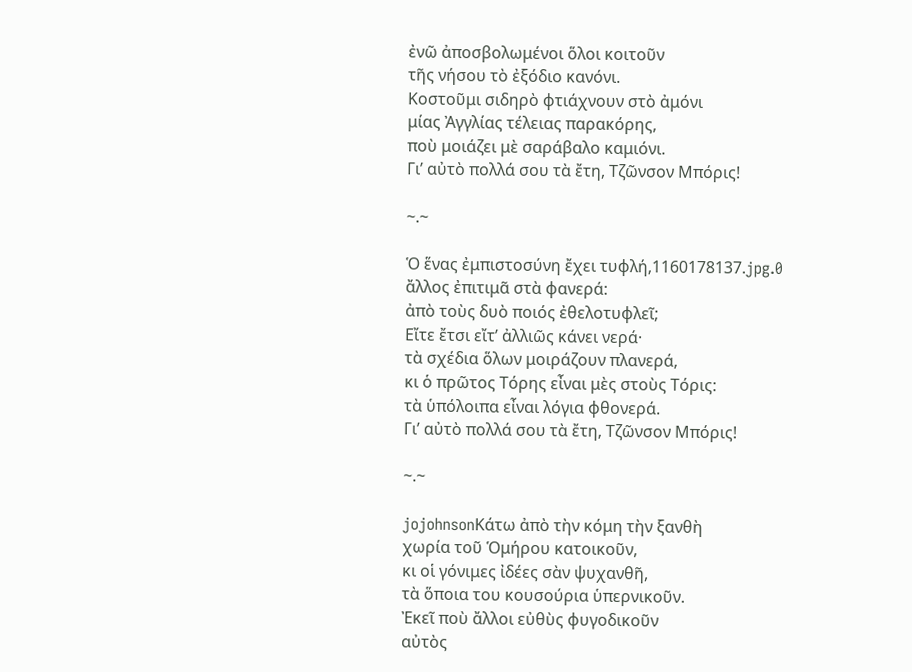ἐνῶ ἀποσβολωμένοι ὅλοι κοιτοῦν
τῆς νήσου τὸ ἐξόδιο κανόνι.
Κοστοῦμι σιδηρὸ φτιάχνουν στὸ ἀμόνι
μίας Ἀγγλίας τέλειας παρακόρης,
ποὺ μοιάζει μὲ σαράβαλο καμιόνι.
Γι’ αὐτὸ πολλά σου τὰ ἔτη, Τζῶνσον Μπόρις!

~.~

Ὁ ἕνας ἐμπιστοσύνη ἔχει τυφλή,1160178137.jpg.0
ἄλλος ἐπιτιμᾶ στὰ φανερά:
ἀπὸ τοὺς δυὸ ποιός ἐθελοτυφλεῖ;
Εἴτε ἔτσι εἴτ’ ἀλλιῶς κάνει νερά·
τὰ σχέδια ὅλων μοιράζουν πλανερά,
κι ὁ πρῶτος Τόρης εἶναι μὲς στοὺς Τόρις:
τὰ ὑπόλοιπα εἶναι λόγια φθονερά.
Γι’ αὐτὸ πολλά σου τὰ ἔτη, Τζῶνσον Μπόρις!

~.~

jojohnsonΚάτω ἀπὸ τὴν κόμη τὴν ξανθὴ
χωρία τοῦ Ὁμήρου κατοικοῦν,
κι οἱ γόνιμες ἰδέες σὰν ψυχανθῆ,
τὰ ὅποια του κουσούρια ὑπερνικοῦν.
Ἐκεῖ ποὺ ἄλλοι εὐθὺς φυγοδικοῦν
αὐτὸς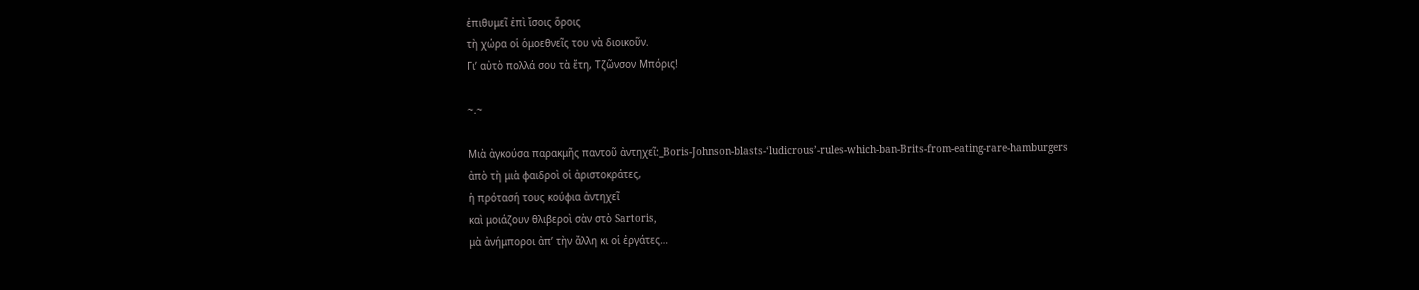ἐπιθυμεῖ ἐπὶ ἴσοις ὅροις
τὴ χώρα οἱ ὁμοεθνεῖς του νὰ διοικοῦν.
Γι’ αὐτὸ πολλά σου τὰ ἔτη, Τζῶνσον Μπόρις!

~.~

Μιὰ ἀγκούσα παρακμῆς παντοῦ ἀντηχεῖ:_Boris-Johnson-blasts-‘ludicrous’-rules-which-ban-Brits-from-eating-rare-hamburgers
ἀπὸ τὴ μιὰ φαιδροὶ οἱ ἀριστοκράτες,
ἡ πρότασή τους κούφια ἀντηχεῖ
καὶ μοιάζουν θλιβεροὶ σὰν στὸ Sartoris,
μὰ ἀνήμποροι ἀπ’ τὴν ἄλλη κι οἱ ἐργάτες…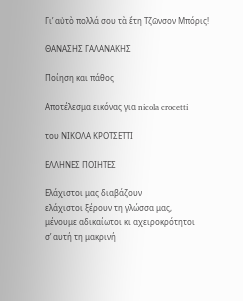Γι’ αὐτὸ πολλά σου τὰ ἔτη Τζῶνσον Μπόρις!

ΘΑΝΑΣΗΣ ΓΑΛΑΝΑΚΗΣ

Ποίηση και πάθος

Αποτέλεσμα εικόνας για nicola crocetti

του ΝΙΚΟΛΑ ΚΡΟΤΣΕΤΤΙ

ΕΛΛΗΝΕΣ ΠΟΙΗΤΕΣ

Ελάχιστοι μας διαβάζουν
ελάχιστοι ξέρουν τη γλώσσα μας,
μένουμε αδικαίωτοι κι αχειροκρότητοι
σ’ αυτή τη μακρινή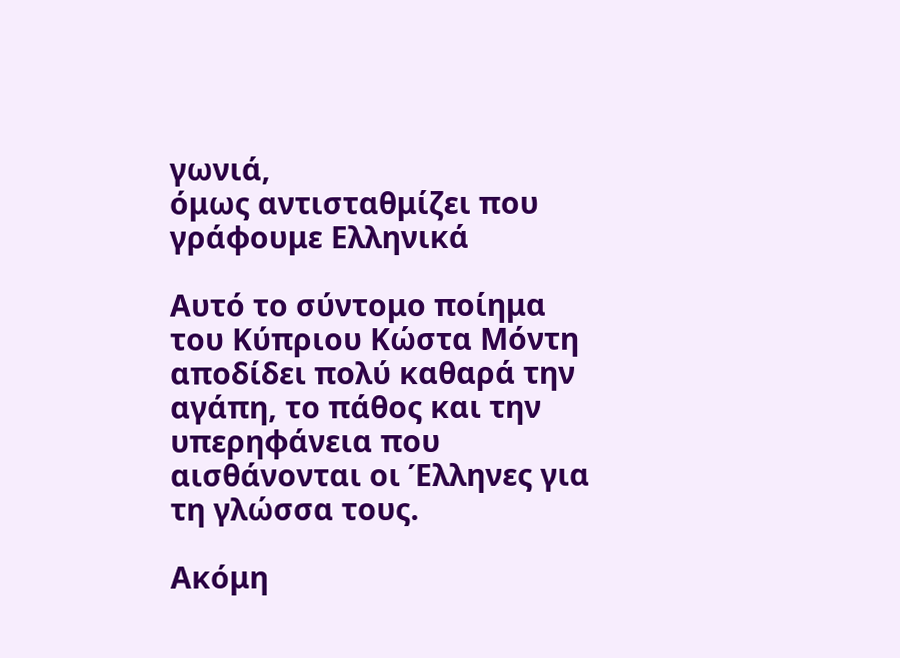γωνιά,
όμως αντισταθμίζει που γράφουμε Ελληνικά

Αυτό το σύντομο ποίημα του Κύπριου Κώστα Μόντη αποδίδει πολύ καθαρά την αγάπη, το πάθος και την υπερηφάνεια που αισθάνονται οι Έλληνες για τη γλώσσα τους.

Ακόμη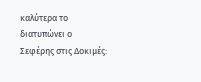καλύτερα το διατυπώνει ο Σεφέρης στις Δοκιμές: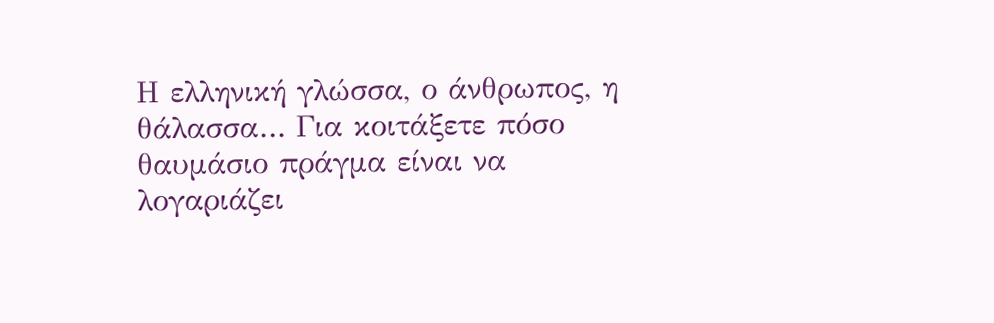Η ελληνική γλώσσα, ο άνθρωπος, η θάλασσα… Για κοιτάξετε πόσο θαυμάσιο πράγμα είναι να λογαριάζει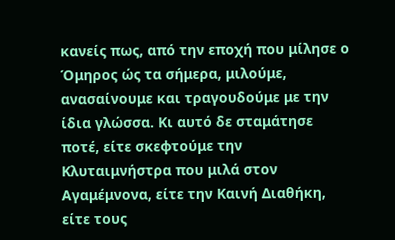κανείς πως, από την εποχή που μίλησε ο Όμηρος ώς τα σήμερα, μιλούμε, ανασαίνουμε και τραγουδούμε με την ίδια γλώσσα. Κι αυτό δε σταμάτησε ποτέ, είτε σκεφτούμε την Κλυταιμνήστρα που μιλά στον Αγαμέμνονα, είτε την Καινή Διαθήκη, είτε τους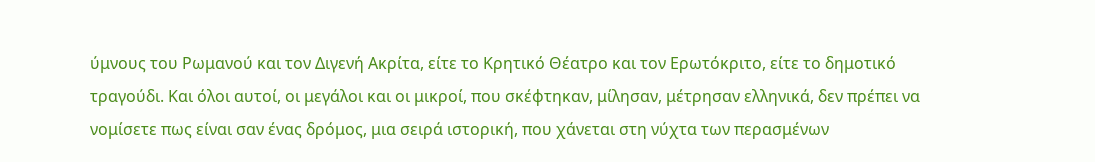ύμνους του Ρωμανού και τον Διγενή Ακρίτα, είτε το Κρητικό Θέατρο και τον Ερωτόκριτο, είτε το δημοτικό τραγούδι. Και όλοι αυτοί, οι μεγάλοι και οι μικροί, που σκέφτηκαν, μίλησαν, μέτρησαν ελληνικά, δεν πρέπει να νομίσετε πως είναι σαν ένας δρόμος, μια σειρά ιστορική, που χάνεται στη νύχτα των περασμένων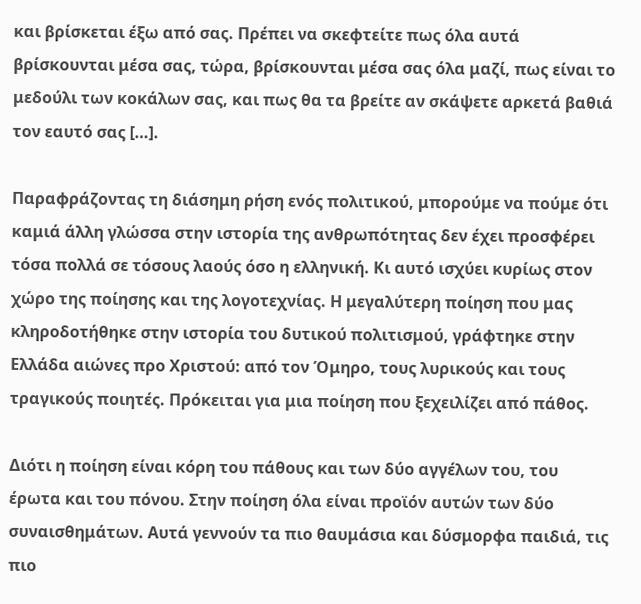και βρίσκεται έξω από σας. Πρέπει να σκεφτείτε πως όλα αυτά βρίσκουνται μέσα σας, τώρα, βρίσκουνται μέσα σας όλα μαζί, πως είναι το μεδούλι των κοκάλων σας, και πως θα τα βρείτε αν σκάψετε αρκετά βαθιά τον εαυτό σας […].

Παραφράζοντας τη διάσημη ρήση ενός πολιτικού, μπορούμε να πούμε ότι καμιά άλλη γλώσσα στην ιστορία της ανθρωπότητας δεν έχει προσφέρει τόσα πολλά σε τόσους λαούς όσο η ελληνική. Κι αυτό ισχύει κυρίως στον χώρο της ποίησης και της λογοτεχνίας. Η μεγαλύτερη ποίηση που μας κληροδοτήθηκε στην ιστορία του δυτικού πολιτισμού, γράφτηκε στην Ελλάδα αιώνες προ Χριστού: από τον Όμηρο, τους λυρικούς και τους τραγικούς ποιητές. Πρόκειται για μια ποίηση που ξεχειλίζει από πάθος.

Διότι η ποίηση είναι κόρη του πάθους και των δύο αγγέλων του, του έρωτα και του πόνου. Στην ποίηση όλα είναι προϊόν αυτών των δύο συναισθημάτων. Αυτά γεννούν τα πιο θαυμάσια και δύσμορφα παιδιά, τις πιο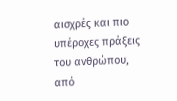αισχρές και πιο υπέροχες πράξεις του ανθρώπου, από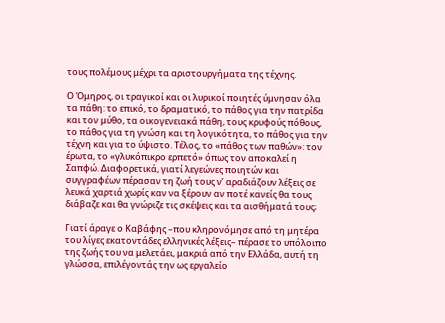τους πολέμους μέχρι τα αριστουργήματα της τέχνης.

Ο Όμηρος, οι τραγικοί και οι λυρικοί ποιητές ύμνησαν όλα τα πάθη: το επικό, το δραματικό, το πάθος για την πατρίδα και τον μύθο, τα οικογενειακά πάθη, τους κρυφούς πόθους, το πάθος για τη γνώση και τη λογικότητα, το πάθος για την τέχνη και για το ύψιστο. Τέλος, το «πάθος των παθών»: τον έρωτα, το «γλυκόπικρο ερπετό» όπως τον αποκαλεί η Σαπφώ. Διαφορετικά, γιατί λεγεώνες ποιητών και συγγραφέων πέρασαν τη ζωή τους ν’ αραδιάζουν λέξεις σε λευκά χαρτιά χωρίς καν να ξέρουν αν ποτέ κανείς θα τους διάβαζε και θα γνώριζε τις σκέψεις και τα αισθήματά τους;

Γιατί άραγε ο Καβάφης –που κληρονόμησε από τη μητέρα του λίγες εκατοντάδες ελληνικές λέξεις– πέρασε το υπόλοιπο της ζωής του να μελετάει, μακριά από την Ελλάδα, αυτή τη γλώσσα, επιλέγοντάς την ως εργαλείο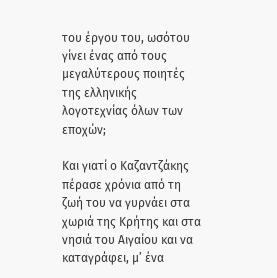του έργου του, ωσότου γίνει ένας από τους μεγαλύτερους ποιητές της ελληνικής λογοτεχνίας όλων των εποχών;

Και γιατί ο Καζαντζάκης πέρασε χρόνια από τη ζωή του να γυρνάει στα χωριά της Κρήτης και στα νησιά του Αιγαίου και να καταγράφει, μ’ ένα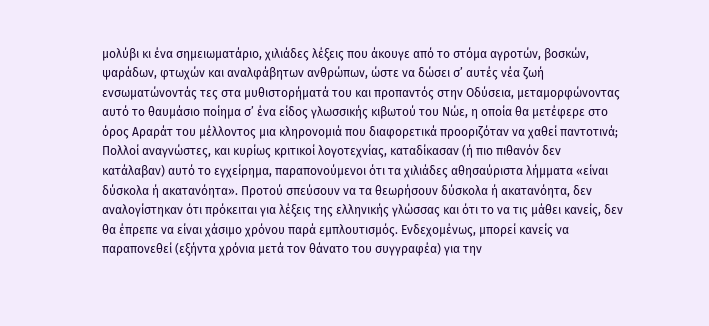μολύβι κι ένα σημειωματάριο, χιλιάδες λέξεις που άκουγε από το στόμα αγροτών, βοσκών, ψαράδων, φτωχών και αναλφάβητων ανθρώπων, ώστε να δώσει σ’ αυτές νέα ζωή ενσωματώνοντάς τες στα μυθιστορήματά του και προπαντός στην Οδύσεια, μεταμορφώνοντας αυτό το θαυμάσιο ποίημα σ’ ένα είδος γλωσσικής κιβωτού του Νώε, η οποία θα μετέφερε στο όρος Αραράτ του μέλλοντος μια κληρονομιά που διαφορετικά προοριζόταν να χαθεί παντοτινά; Πολλοί αναγνώστες, και κυρίως κριτικοί λογοτεχνίας, καταδίκασαν (ή πιο πιθανόν δεν κατάλαβαν) αυτό το εγχείρημα, παραπονούμενοι ότι τα χιλιάδες αθησαύριστα λήμματα «είναι δύσκολα ή ακατανόητα». Προτού σπεύσουν να τα θεωρήσουν δύσκολα ή ακατανόητα, δεν αναλογίστηκαν ότι πρόκειται για λέξεις της ελληνικής γλώσσας και ότι το να τις μάθει κανείς, δεν θα έπρεπε να είναι χάσιμο χρόνου παρά εμπλουτισμός. Ενδεχομένως, μπορεί κανείς να παραπονεθεί (εξήντα χρόνια μετά τον θάνατο του συγγραφέα) για την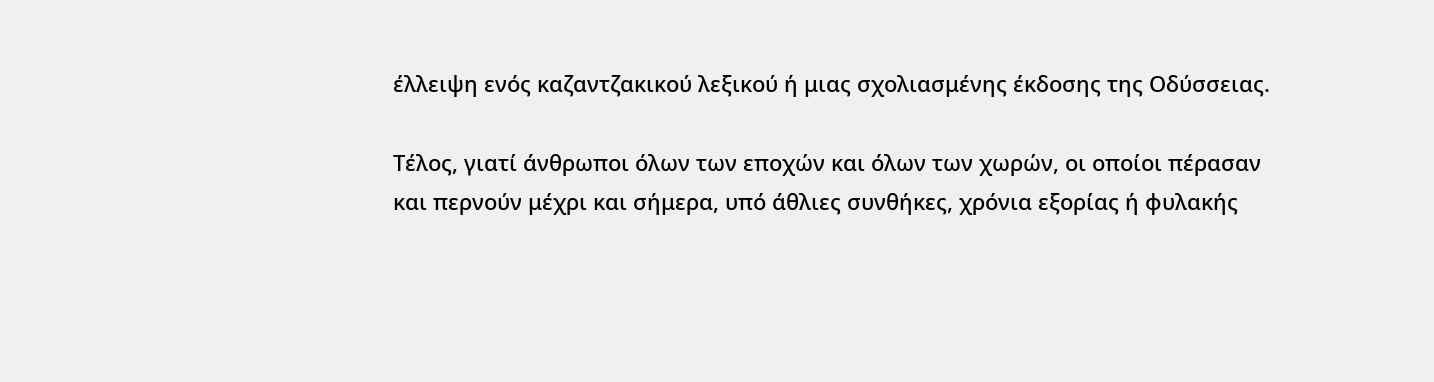έλλειψη ενός καζαντζακικού λεξικού ή μιας σχολιασμένης έκδοσης της Οδύσσειας.

Τέλος, γιατί άνθρωποι όλων των εποχών και όλων των χωρών, οι οποίοι πέρασαν και περνούν μέχρι και σήμερα, υπό άθλιες συνθήκες, χρόνια εξορίας ή φυλακής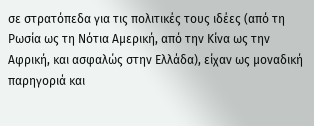σε στρατόπεδα για τις πολιτικές τους ιδέες (από τη Ρωσία ως τη Νότια Αμερική, από την Κίνα ως την Αφρική, και ασφαλώς στην Ελλάδα), είχαν ως μοναδική παρηγοριά και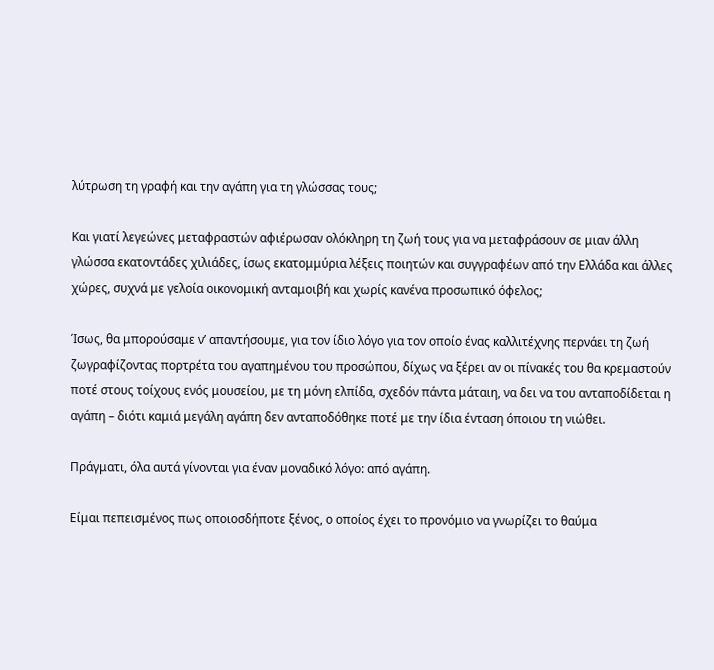λύτρωση τη γραφή και την αγάπη για τη γλώσσας τους;

Και γιατί λεγεώνες μεταφραστών αφιέρωσαν ολόκληρη τη ζωή τους για να μεταφράσουν σε μιαν άλλη γλώσσα εκατοντάδες χιλιάδες, ίσως εκατομμύρια λέξεις ποιητών και συγγραφέων από την Ελλάδα και άλλες χώρες, συχνά με γελοία οικονομική ανταμοιβή και χωρίς κανένα προσωπικό όφελος;

Ίσως, θα μπορούσαμε ν’ απαντήσουμε, για τον ίδιο λόγο για τον οποίο ένας καλλιτέχνης περνάει τη ζωή ζωγραφίζοντας πορτρέτα του αγαπημένου του προσώπου, δίχως να ξέρει αν οι πίνακές του θα κρεμαστούν ποτέ στους τοίχους ενός μουσείου, με τη μόνη ελπίδα, σχεδόν πάντα μάταιη, να δει να του ανταποδίδεται η αγάπη – διότι καμιά μεγάλη αγάπη δεν ανταποδόθηκε ποτέ με την ίδια ένταση όποιου τη νιώθει.

Πράγματι, όλα αυτά γίνονται για έναν μοναδικό λόγο: από αγάπη.

Είμαι πεπεισμένος πως οποιοσδήποτε ξένος, ο οποίος έχει το προνόμιο να γνωρίζει το θαύμα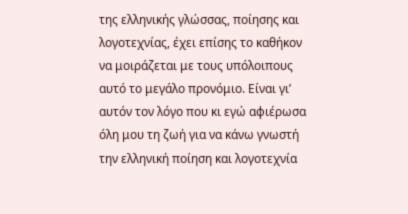της ελληνικής γλώσσας, ποίησης και λογοτεχνίας, έχει επίσης το καθήκον να μοιράζεται με τους υπόλοιπους αυτό το μεγάλο προνόμιο. Είναι γι’ αυτόν τον λόγο που κι εγώ αφιέρωσα όλη μου τη ζωή για να κάνω γνωστή την ελληνική ποίηση και λογοτεχνία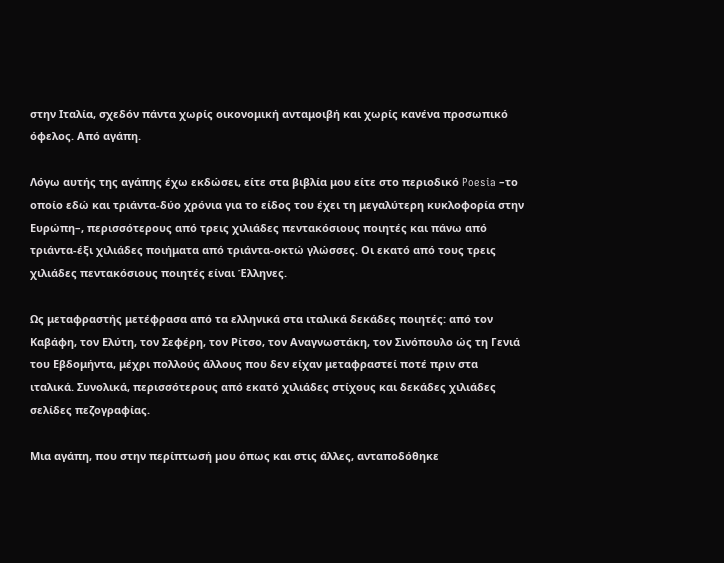στην Ιταλία, σχεδόν πάντα χωρίς οικονομική ανταμοιβή και χωρίς κανένα προσωπικό όφελος. Από αγάπη.

Λόγω αυτής της αγάπης έχω εκδώσει, είτε στα βιβλία μου είτε στο περιοδικό Poesia –το οποίο εδώ και τριάντα-δύο χρόνια για το είδος του έχει τη μεγαλύτερη κυκλοφορία στην Ευρώπη–, περισσότερους από τρεις χιλιάδες πεντακόσιους ποιητές και πάνω από τριάντα-έξι χιλιάδες ποιήματα από τριάντα-οκτώ γλώσσες. Οι εκατό από τους τρεις χιλιάδες πεντακόσιους ποιητές είναι Έλληνες.

Ως μεταφραστής μετέφρασα από τα ελληνικά στα ιταλικά δεκάδες ποιητές: από τον Καβάφη, τον Ελύτη, τον Σεφέρη, τον Ρίτσο, τον Αναγνωστάκη, τον Σινόπουλο ώς τη Γενιά του Εβδομήντα, μέχρι πολλούς άλλους που δεν είχαν μεταφραστεί ποτέ πριν στα ιταλικά. Συνολικά, περισσότερους από εκατό χιλιάδες στίχους και δεκάδες χιλιάδες σελίδες πεζογραφίας.

Μια αγάπη, που στην περίπτωσή μου όπως και στις άλλες, ανταποδόθηκε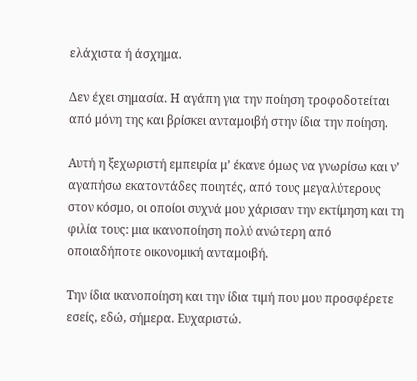ελάχιστα ή άσχημα.

Δεν έχει σημασία. Η αγάπη για την ποίηση τροφοδοτείται από μόνη της και βρίσκει ανταμοιβή στην ίδια την ποίηση.

Αυτή η ξεχωριστή εμπειρία μ’ έκανε όμως να γνωρίσω και ν’ αγαπήσω εκατοντάδες ποιητές, από τους μεγαλύτερους στον κόσμο, οι οποίοι συχνά μου χάρισαν την εκτίμηση και τη φιλία τους: μια ικανοποίηση πολύ ανώτερη από οποιαδήποτε οικονομική ανταμοιβή.

Την ίδια ικανοποίηση και την ίδια τιμή που μου προσφέρετε εσείς, εδώ, σήμερα. Ευχαριστώ.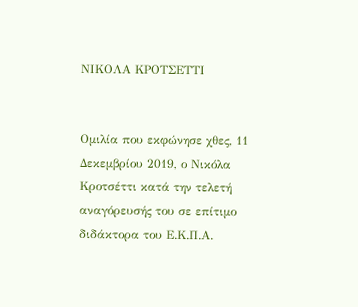ΝΙΚΟΛΑ ΚΡΟΤΣΕΤΤΙ


Ομιλία που εκφώνησε χθες, 11 Δεκεμβρίου 2019, ο Νικόλα Κροτσέττι κατά την τελετή αναγόρευσής του σε επίτιμο διδάκτορα του Ε.Κ.Π.Α.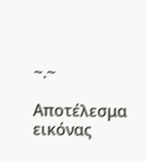~.~

Αποτέλεσμα εικόνας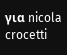για nicola crocetti